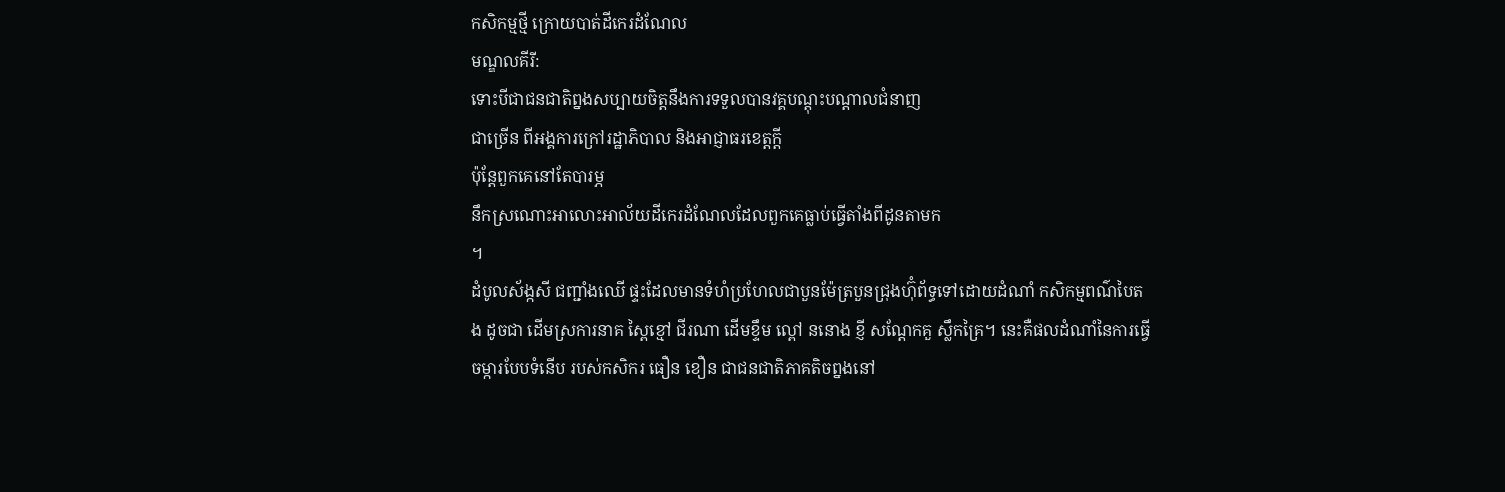កសិកម្មថ្មី ក្រោយបាត់ដីកេរដំណែល
មណ្ឌលគីរី:
ទោះបីជាជនជាតិព្នងសប្បាយចិត្តនឹងការទទួលបានវគ្គបណ្តុះបណ្តាលជំនាញ
ជាច្រើន ពីអង្គការក្រៅរដ្ឋាភិបាល និងអាជ្ញាធរខេត្តក្តី
ប៉ុន្តែពួកគេនៅតែបារម្ភ
នឹកស្រណោះអាលោះអាល័យដីកេរដំណែលដែលពួកគេធ្លាប់ធ្វើតាំងពីដូនតាមក
។
ដំបូលស័ង្កសី ជញ្ជាំងឈើ ផ្ទះដែលមានទំហំប្រហែលជាបួនម៉ែត្របួនជ្រុងហ៊ុំព័ទ្ធទៅដោយដំណាំ កសិកម្មពណ៌បៃតង ដូចជា ដើមស្រការនាគ ស្ពៃខ្មៅ ជីរណា ដើមខ្ទឹម ល្ពៅ ននោង ខ្ញី សណ្តែកគួ ស្លឹកគ្រៃ។ នេះគឺផលដំណាំនៃការធ្វើចម្ការបែបទំនើប របស់កសិករ ធឿន ខឿន ជាជនជាតិភាគតិចព្នងនៅ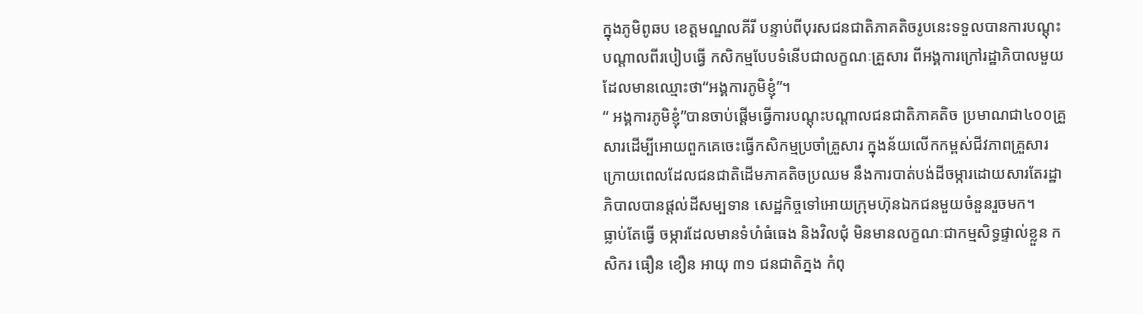ក្នុងភូមិពូឆប ខេត្តមណ្ឌលគីរី បន្ទាប់ពីបុរសជនជាតិភាគតិចរូបនេះទទួលបានការបណ្តុះបណ្តាលពីរបៀបធ្វើ កសិកម្មបែបទំនើបជាលក្ខណៈគ្រួសារ ពីអង្គការក្រៅរដ្ឋាភិបាលមួយដែលមានឈ្មោះថា“អង្គការភូមិខ្ញុំ”។
“ អង្គការភូមិខ្ញុំ”បានចាប់ផ្តើមធ្វើការបណ្តុះបណ្តាលជនជាតិភាគតិច ប្រមាណជា៤០០គ្រួសារដើម្បីអោយពួកគេចេះធ្វើកសិកម្មប្រចាំគ្រួសារ ក្នុងន័យលើកកម្ពស់ជីវភាពគ្រួសារក្រោយពេលដែលជនជាតិដើមភាគតិចប្រឈម នឹងការបាត់បង់ដីចម្ការដោយសារតែរដ្ឋាភិបាលបានផ្តល់ដីសម្បទាន សេដ្ឋកិច្ចទៅអោយក្រុមហ៊ុនឯកជនមួយចំនួនរួចមក។
ធ្លាប់តែធ្វើ ចម្ការដែលមានទំហំធំធេង និងវិលជុំ មិនមានលក្ខណៈជាកម្មសិទ្ធផ្ទាល់ខ្លួន កសិករ ធឿន ខឿន អាយុ ៣១ ជនជាតិភ្នង កំពុ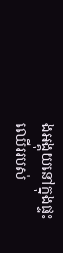ងអង្គុយនៅក្នុងផ្ទះឈើររបស់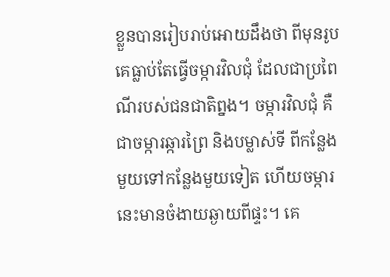ខ្លួនបានរៀបរាប់អោយដឹងថា ពីមុនរូបគេធ្លាប់តែធ្វើចម្ការវិលជុំ ដែលជាប្រពៃណីរបស់ជនជាតិព្នង។ ចម្ការវិលជុំ គឺជាចម្ការឆ្ការព្រៃ និងបម្លាស់ទី ពីកន្លែងមួយទៅកន្លែងមួយទៀត ហើយចម្ការនេះមានចំងាយឆ្ងាយពីផ្ទះ។ គេ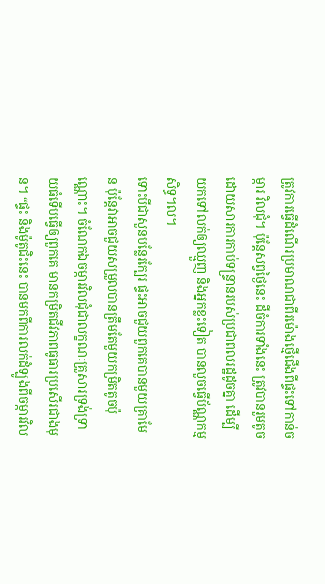ត្រូវការធ្វើដំណើរប្រមាណជាពីរម៉ោងថ្មើជើងពីផ្ទះទៅកាន់ចម្ការ វិលជុំ។ ប៉ុន្តែសព្វថ្ងៃនេះ ដីចំការទាំងនេះ ត្រូវបានរួមតូចដោយសារការកាប់ទន្ទ្រានរបស់ប្រជាពលរដ្ឋដូចគ្នា ដើម្បីយកទៅលក់ឲ្យឈ្មួញ និងអ្នកខ្លះទៀត បានលួចធ្វើប័ណ្ណកម្មសិទ្ធ។ល។
ទោះបីជាសួនបន្លែរក្បែរ ផ្ទះអាចជួយពួកគេបានមួយគ្រាមែន ប៉ុន្តែវាអាចជួយសម្រួលបានត្រឹមតែមួយកម្រិតតូចប៉ុណ្ណោះ។ ចំណែកឯចម្ការវិលជុំជាលក្ខណៈគ្រួសារទ្រង់ទ្រាយធំទើបធ្វើឲ្យពួកគេ មានកម្រិតជីវភាពធូធារប្រសើរជាងមុន។ “ផ្ទះ និងម៉ូតូជិះនេះ បានមកពីការលក់ដំឡូងពីចម្ការវិល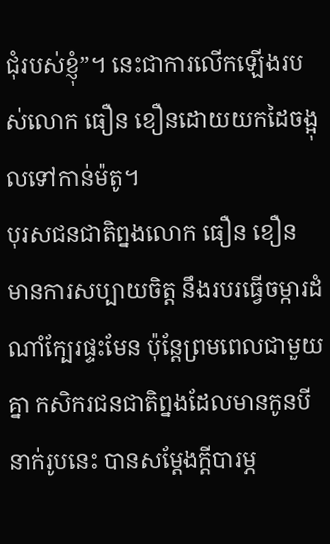ជុំរបស់ខ្ញុំ”។ នេះជាការលើកឡើងរបស់លោក ធឿន ខឿនដោយយកដៃចង្អុលទៅកាន់ម៉តូ។
បុរសជនជាតិព្នងលោក ធឿន ខឿន មានការសប្បាយចិត្ត នឹងរបរធ្វើចម្ការដំណាំក្បែរផ្ទះមែន ប៉ុន្តែព្រមពេលជាមួយគ្នា កសិករជនជាតិព្នងដែលមានកូនបីនាក់រូបនេះ បានសម្តែងក្តីបារម្ភ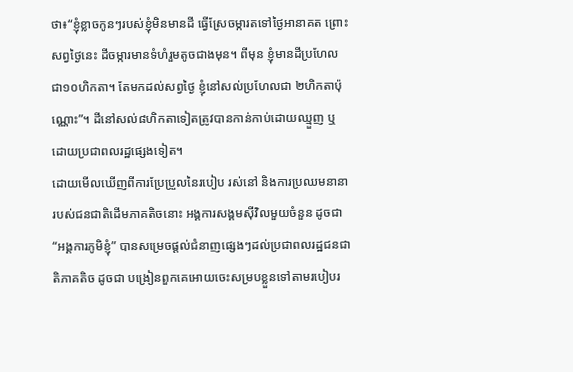ថា៖“ខ្ញុំខ្លាចកូនៗរបស់ខ្ញុំមិនមានដី ធ្វើស្រែចម្ការតទៅថ្ងៃអានាគត ព្រោះ សព្វថ្ងៃនេះ ដីចម្ការមានទំហំរួមតូចជាងមុន។ ពីមុន ខ្ញុំមានដីប្រហែលជា១០ហិកតា។ តែមកដល់សព្វថ្ងៃ ខ្ញុំនៅសល់ប្រហែលជា ២ហិកតាប៉ុណ្ណោះ”។ ដីនៅសល់៨ហិកតាទៀតត្រូវបានកាន់កាប់ដោយឈ្មួញ ឬដោយប្រជាពលរដ្ឋផ្សេងទៀត។
ដោយមើលឃើញពីការប្រែប្រួលនៃរបៀប រស់នៅ និងការប្រឈមនានារបស់ជនជាតិដើមភាគតិចនោះ អង្គការសង្គមស៊ីវិលមួយចំនួន ដូចជា “អង្គការភូមិខ្ញុំ” បានសម្រេចផ្តល់ជំនាញផ្សេងៗដល់ប្រជាពលរដ្ឋជនជាតិភាគតិច ដូចជា បង្រៀនពួកគេអោយចេះសម្របខ្លួនទៅតាមរបៀបរ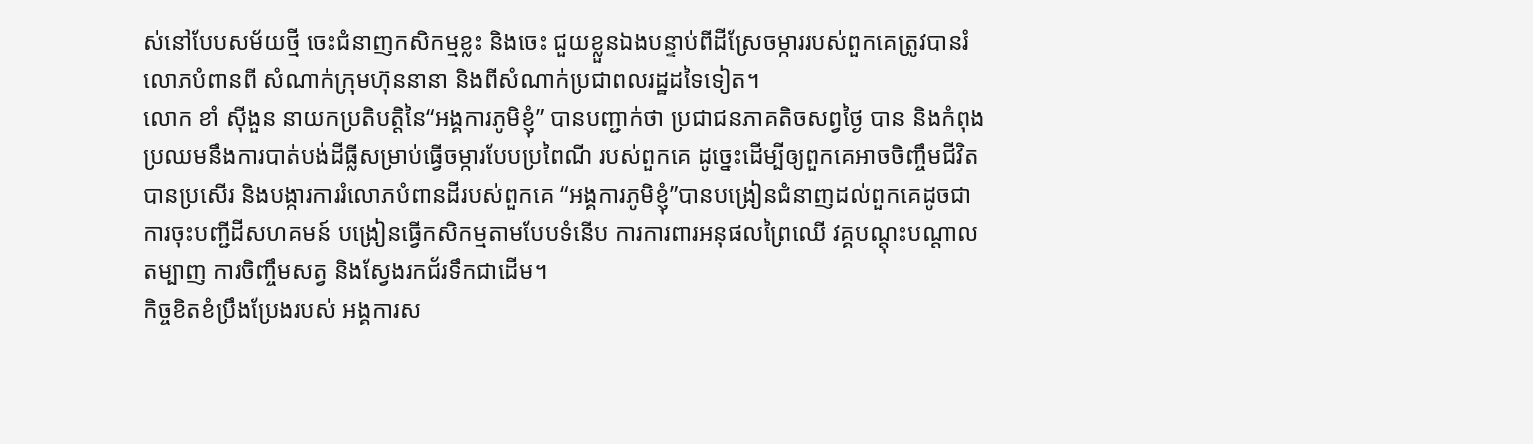ស់នៅបែបសម័យថ្មី ចេះជំនាញកសិកម្មខ្លះ និងចេះ ជួយខ្លួនឯងបន្ទាប់ពីដីស្រែចម្ការរបស់ពួកគេត្រូវបានរំលោភបំពានពី សំណាក់ក្រុមហ៊ុននានា និងពីសំណាក់ប្រជាពលរដ្ឋដទៃទៀត។
លោក ខាំ ស៊ីងួន នាយកប្រតិបត្តិនៃ“អង្គការភូមិខ្ញុំ” បានបញ្ជាក់ថា ប្រជាជនភាគតិចសព្វថ្ងៃ បាន និងកំពុងប្រឈមនឹងការបាត់បង់ដីធ្លីសម្រាប់ធ្វើចម្ការបែបប្រពៃណី របស់ពួកគេ ដូច្នេះដើម្បីឲ្យពួកគេអាចចិញ្ចឹមជីវិតបានប្រសើរ និងបង្ការការរំលោភបំពានដីរបស់ពួកគេ “អង្គការភូមិខ្ញុំ”បានបង្រៀនជំនាញដល់ពួកគេដូចជា ការចុះបញ្ជីដីសហគមន៍ បង្រៀនធ្វើកសិកម្មតាមបែបទំនើប ការការពារអនុផលព្រៃឈើ វគ្គបណ្តុះបណ្តាលតម្បាញ ការចិញ្ចឹមសត្វ និងស្វែងរកជ័រទឹកជាដើម។
កិច្ចខិតខំប្រឹងប្រែងរបស់ អង្គការស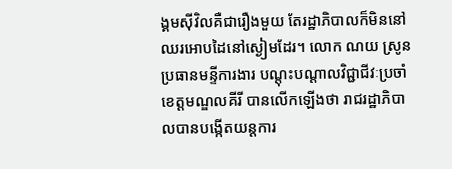ង្គមស៊ីវិលគឺជារឿងមួយ តែរដ្ឋាភិបាលក៏មិននៅឈរអោបដៃនៅស្ងៀមដែរ។ លោក ណយ ស្រូន ប្រធានមន្ទីការងារ បណ្តុះបណ្តាលវិជ្ជាជីវៈប្រចាំខេត្តមណ្ឌលគីរី បានលើកឡើងថា រាជរដ្ឋាភិបាលបានបង្កើតយន្តការ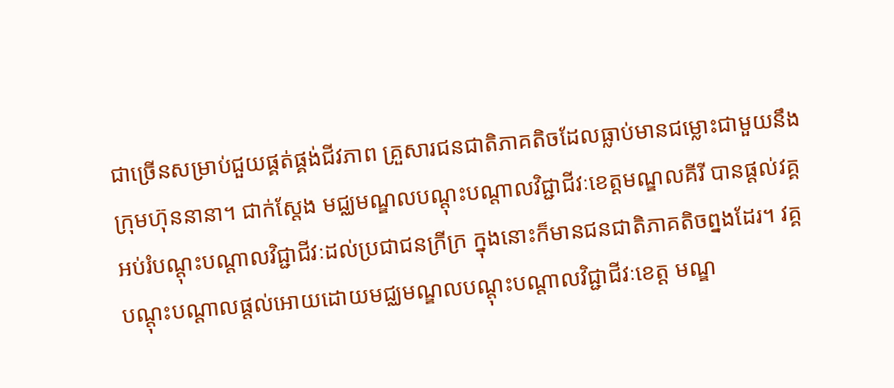ជាច្រើនសម្រាប់ជួយផ្គត់ផ្គង់ជីវភាព គ្រួសារជនជាតិភាគតិចដែលធ្លាប់មានជម្លោះជាមួយនឹងក្រុមហ៊ុននានា។ ជាក់ស្តែង មជ្ឈមណ្ឌលបណ្តុះបណ្តាលវិជ្ជាជីវៈខេត្តមណ្ឌលគីរី បានផ្តល់វគ្គអប់រំបណ្តុះបណ្តាលវិជ្ជាជីវៈដល់ប្រជាជនក្រីក្រ ក្នុងនោះក៏មានជនជាតិភាគតិចព្នងដែរ។ វគ្គបណ្តុះបណ្តាលផ្តល់អោយដោយមជ្ឈមណ្ឌលបណ្តុះបណ្តាលវិជ្ជាជីវៈខេត្ត មណ្ឌ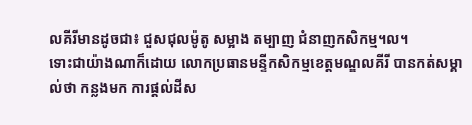លគីរីមានដូចជា៖ ជួសជុលម៉ូតូ សម្អាង តម្បាញ ជំនាញកសិកម្ម។ល។
ទោះជាយ៉ាងណាក៏ដោយ លោកប្រធានមន្ទីកសិកម្មខេត្តមណ្ឌលគីរី បានកត់សម្គាល់ថា កន្លងមក ការផ្តល់ដីស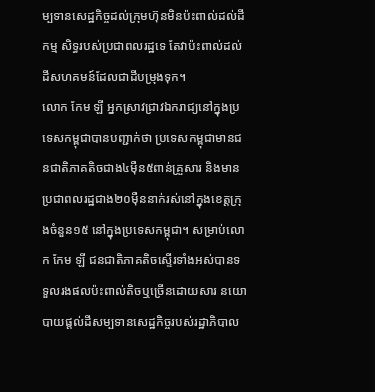ម្បទានសេដ្ឋកិច្ចដល់ក្រុមហ៊ុនមិនប៉ះពាល់ដល់ដីកម្ម សិទ្ធរបស់ប្រជាពលរដ្ឋទេ តែវាប៉ះពាល់ដល់ដីសហគមន៍ដែលជាដីបម្រុងទុក។
លោក កែម ឡី អ្នកស្រាវជ្រាវឯករាជ្យនៅក្នុងប្រទេសកម្ពុជាបានបញ្ជាក់ថា ប្រទេសកម្ពុជាមានជនជាតិភាគតិចជាង៤ម៉ឺន៥ពាន់គ្រួសារ និងមានប្រជាពលរដ្ឋជាង២០ម៉ឺននាក់រស់នៅក្នុងខេត្តក្រុងចំនួន១៥ នៅក្នុងប្រទេសកម្ពុជា។ សម្រាប់លោក កែម ឡី ជនជាតិភាគតិចស្ទើរទាំងអស់បានទទួលរងផលប៉ះពាល់តិចឬច្រើនដោយសារ នយោបាយផ្តល់ដីសម្បទានសេដ្ឋកិច្ចរបស់រដ្ឋាភិបាល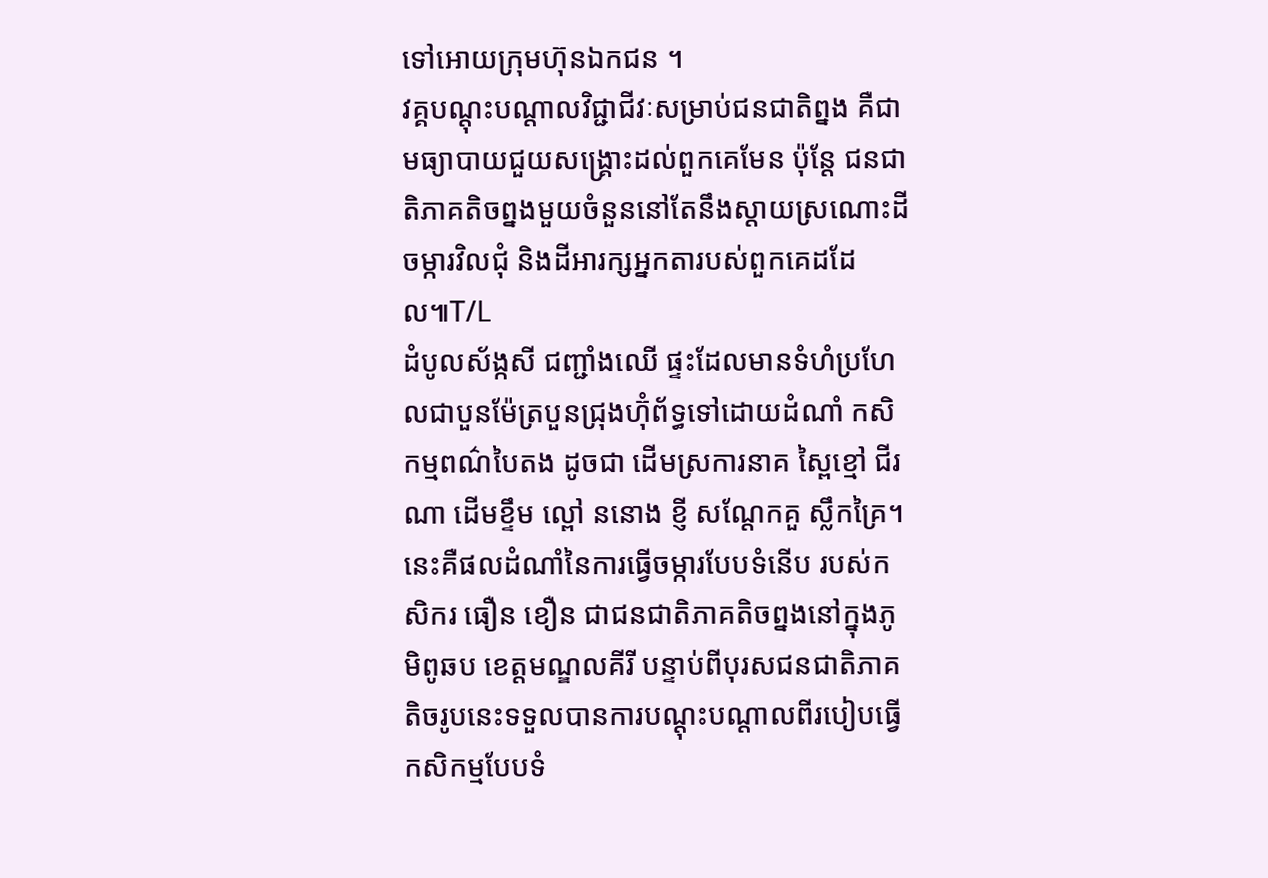ទៅអោយក្រុមហ៊ុនឯកជន ។
វគ្គបណ្តុះបណ្តាលវិជ្ជាជីវៈសម្រាប់ជនជាតិព្នង គឺជាមធ្យាបាយជួយសង្គ្រោះដល់ពួកគេមែន ប៉ុន្តែ ជនជាតិភាគតិចព្នងមួយចំនួននៅតែនឹងស្តាយស្រណោះដីចម្ការវិលជុំ និងដីអារក្សអ្នកតារបស់ពួកគេដដែល៕T/L
ដំបូលស័ង្កសី ជញ្ជាំងឈើ ផ្ទះដែលមានទំហំប្រហែលជាបួនម៉ែត្របួនជ្រុងហ៊ុំព័ទ្ធទៅដោយដំណាំ កសិកម្មពណ៌បៃតង ដូចជា ដើមស្រការនាគ ស្ពៃខ្មៅ ជីរណា ដើមខ្ទឹម ល្ពៅ ននោង ខ្ញី សណ្តែកគួ ស្លឹកគ្រៃ។ នេះគឺផលដំណាំនៃការធ្វើចម្ការបែបទំនើប របស់កសិករ ធឿន ខឿន ជាជនជាតិភាគតិចព្នងនៅក្នុងភូមិពូឆប ខេត្តមណ្ឌលគីរី បន្ទាប់ពីបុរសជនជាតិភាគតិចរូបនេះទទួលបានការបណ្តុះបណ្តាលពីរបៀបធ្វើ កសិកម្មបែបទំ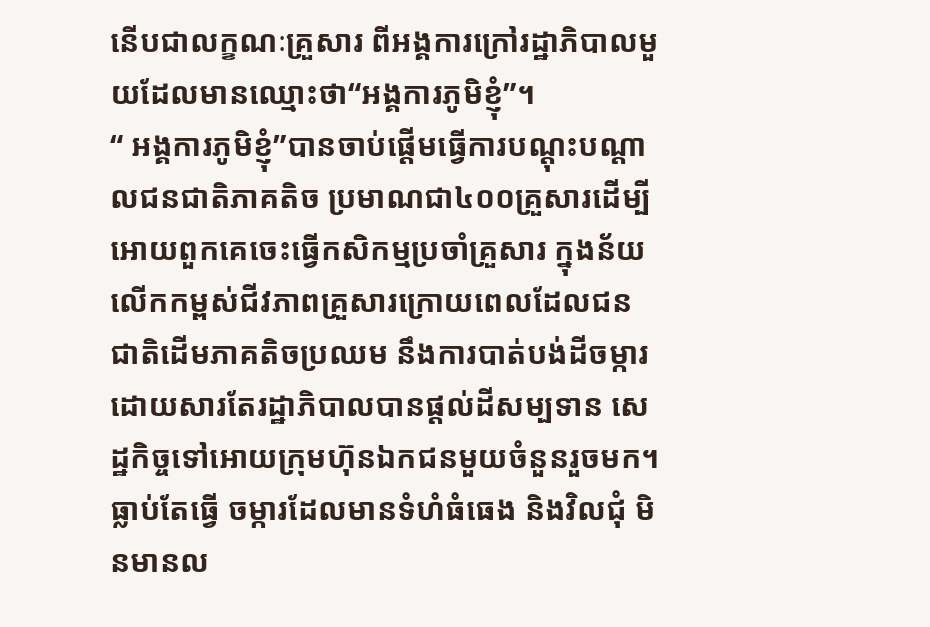នើបជាលក្ខណៈគ្រួសារ ពីអង្គការក្រៅរដ្ឋាភិបាលមួយដែលមានឈ្មោះថា“អង្គការភូមិខ្ញុំ”។
“ អង្គការភូមិខ្ញុំ”បានចាប់ផ្តើមធ្វើការបណ្តុះបណ្តាលជនជាតិភាគតិច ប្រមាណជា៤០០គ្រួសារដើម្បីអោយពួកគេចេះធ្វើកសិកម្មប្រចាំគ្រួសារ ក្នុងន័យលើកកម្ពស់ជីវភាពគ្រួសារក្រោយពេលដែលជនជាតិដើមភាគតិចប្រឈម នឹងការបាត់បង់ដីចម្ការដោយសារតែរដ្ឋាភិបាលបានផ្តល់ដីសម្បទាន សេដ្ឋកិច្ចទៅអោយក្រុមហ៊ុនឯកជនមួយចំនួនរួចមក។
ធ្លាប់តែធ្វើ ចម្ការដែលមានទំហំធំធេង និងវិលជុំ មិនមានល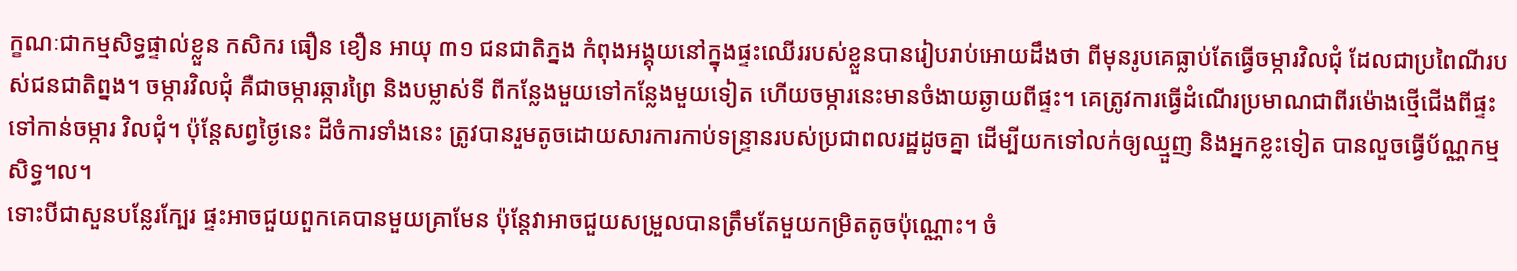ក្ខណៈជាកម្មសិទ្ធផ្ទាល់ខ្លួន កសិករ ធឿន ខឿន អាយុ ៣១ ជនជាតិភ្នង កំពុងអង្គុយនៅក្នុងផ្ទះឈើររបស់ខ្លួនបានរៀបរាប់អោយដឹងថា ពីមុនរូបគេធ្លាប់តែធ្វើចម្ការវិលជុំ ដែលជាប្រពៃណីរបស់ជនជាតិព្នង។ ចម្ការវិលជុំ គឺជាចម្ការឆ្ការព្រៃ និងបម្លាស់ទី ពីកន្លែងមួយទៅកន្លែងមួយទៀត ហើយចម្ការនេះមានចំងាយឆ្ងាយពីផ្ទះ។ គេត្រូវការធ្វើដំណើរប្រមាណជាពីរម៉ោងថ្មើជើងពីផ្ទះទៅកាន់ចម្ការ វិលជុំ។ ប៉ុន្តែសព្វថ្ងៃនេះ ដីចំការទាំងនេះ ត្រូវបានរួមតូចដោយសារការកាប់ទន្ទ្រានរបស់ប្រជាពលរដ្ឋដូចគ្នា ដើម្បីយកទៅលក់ឲ្យឈ្មួញ និងអ្នកខ្លះទៀត បានលួចធ្វើប័ណ្ណកម្មសិទ្ធ។ល។
ទោះបីជាសួនបន្លែរក្បែរ ផ្ទះអាចជួយពួកគេបានមួយគ្រាមែន ប៉ុន្តែវាអាចជួយសម្រួលបានត្រឹមតែមួយកម្រិតតូចប៉ុណ្ណោះ។ ចំ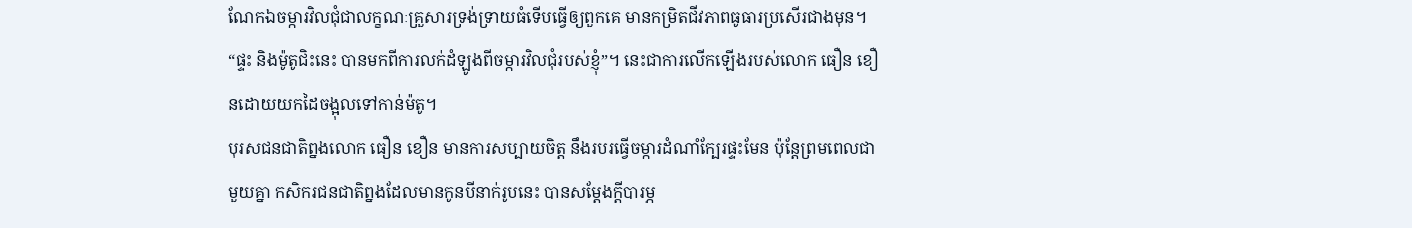ណែកឯចម្ការវិលជុំជាលក្ខណៈគ្រួសារទ្រង់ទ្រាយធំទើបធ្វើឲ្យពួកគេ មានកម្រិតជីវភាពធូធារប្រសើរជាងមុន។ “ផ្ទះ និងម៉ូតូជិះនេះ បានមកពីការលក់ដំឡូងពីចម្ការវិលជុំរបស់ខ្ញុំ”។ នេះជាការលើកឡើងរបស់លោក ធឿន ខឿនដោយយកដៃចង្អុលទៅកាន់ម៉តូ។
បុរសជនជាតិព្នងលោក ធឿន ខឿន មានការសប្បាយចិត្ត នឹងរបរធ្វើចម្ការដំណាំក្បែរផ្ទះមែន ប៉ុន្តែព្រមពេលជាមួយគ្នា កសិករជនជាតិព្នងដែលមានកូនបីនាក់រូបនេះ បានសម្តែងក្តីបារម្ភ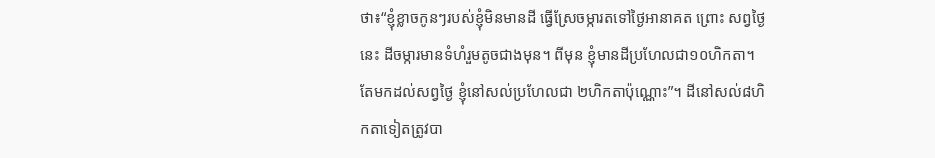ថា៖“ខ្ញុំខ្លាចកូនៗរបស់ខ្ញុំមិនមានដី ធ្វើស្រែចម្ការតទៅថ្ងៃអានាគត ព្រោះ សព្វថ្ងៃនេះ ដីចម្ការមានទំហំរួមតូចជាងមុន។ ពីមុន ខ្ញុំមានដីប្រហែលជា១០ហិកតា។ តែមកដល់សព្វថ្ងៃ ខ្ញុំនៅសល់ប្រហែលជា ២ហិកតាប៉ុណ្ណោះ”។ ដីនៅសល់៨ហិកតាទៀតត្រូវបា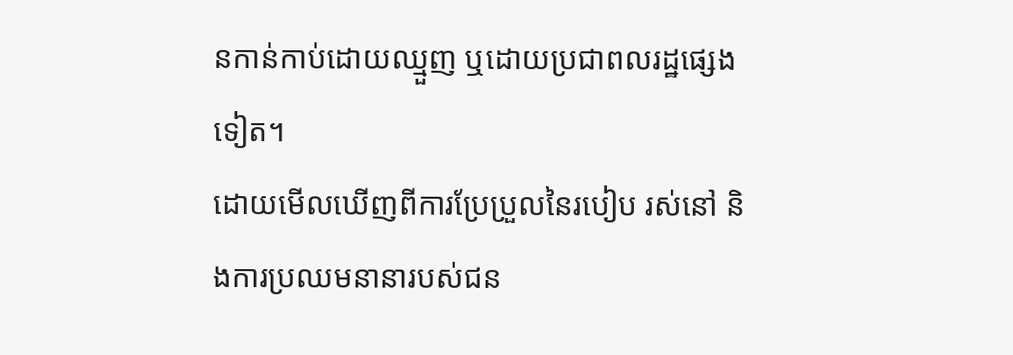នកាន់កាប់ដោយឈ្មួញ ឬដោយប្រជាពលរដ្ឋផ្សេងទៀត។
ដោយមើលឃើញពីការប្រែប្រួលនៃរបៀប រស់នៅ និងការប្រឈមនានារបស់ជន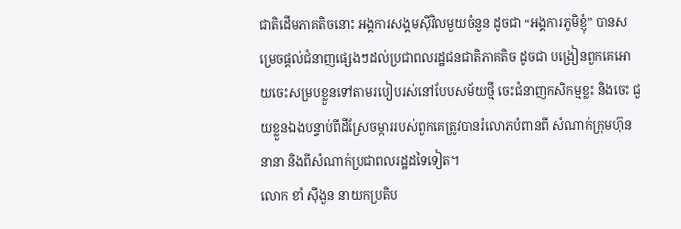ជាតិដើមភាគតិចនោះ អង្គការសង្គមស៊ីវិលមួយចំនួន ដូចជា “អង្គការភូមិខ្ញុំ” បានសម្រេចផ្តល់ជំនាញផ្សេងៗដល់ប្រជាពលរដ្ឋជនជាតិភាគតិច ដូចជា បង្រៀនពួកគេអោយចេះសម្របខ្លួនទៅតាមរបៀបរស់នៅបែបសម័យថ្មី ចេះជំនាញកសិកម្មខ្លះ និងចេះ ជួយខ្លួនឯងបន្ទាប់ពីដីស្រែចម្ការរបស់ពួកគេត្រូវបានរំលោភបំពានពី សំណាក់ក្រុមហ៊ុននានា និងពីសំណាក់ប្រជាពលរដ្ឋដទៃទៀត។
លោក ខាំ ស៊ីងួន នាយកប្រតិប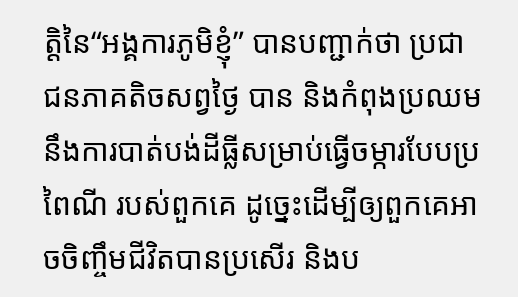ត្តិនៃ“អង្គការភូមិខ្ញុំ” បានបញ្ជាក់ថា ប្រជាជនភាគតិចសព្វថ្ងៃ បាន និងកំពុងប្រឈមនឹងការបាត់បង់ដីធ្លីសម្រាប់ធ្វើចម្ការបែបប្រពៃណី របស់ពួកគេ ដូច្នេះដើម្បីឲ្យពួកគេអាចចិញ្ចឹមជីវិតបានប្រសើរ និងប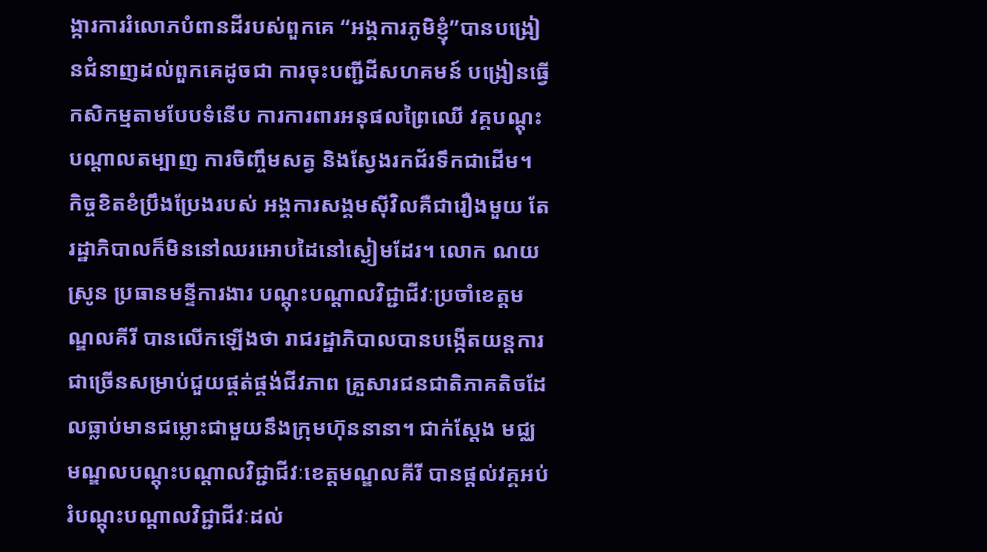ង្ការការរំលោភបំពានដីរបស់ពួកគេ “អង្គការភូមិខ្ញុំ”បានបង្រៀនជំនាញដល់ពួកគេដូចជា ការចុះបញ្ជីដីសហគមន៍ បង្រៀនធ្វើកសិកម្មតាមបែបទំនើប ការការពារអនុផលព្រៃឈើ វគ្គបណ្តុះបណ្តាលតម្បាញ ការចិញ្ចឹមសត្វ និងស្វែងរកជ័រទឹកជាដើម។
កិច្ចខិតខំប្រឹងប្រែងរបស់ អង្គការសង្គមស៊ីវិលគឺជារឿងមួយ តែរដ្ឋាភិបាលក៏មិននៅឈរអោបដៃនៅស្ងៀមដែរ។ លោក ណយ ស្រូន ប្រធានមន្ទីការងារ បណ្តុះបណ្តាលវិជ្ជាជីវៈប្រចាំខេត្តមណ្ឌលគីរី បានលើកឡើងថា រាជរដ្ឋាភិបាលបានបង្កើតយន្តការជាច្រើនសម្រាប់ជួយផ្គត់ផ្គង់ជីវភាព គ្រួសារជនជាតិភាគតិចដែលធ្លាប់មានជម្លោះជាមួយនឹងក្រុមហ៊ុននានា។ ជាក់ស្តែង មជ្ឈមណ្ឌលបណ្តុះបណ្តាលវិជ្ជាជីវៈខេត្តមណ្ឌលគីរី បានផ្តល់វគ្គអប់រំបណ្តុះបណ្តាលវិជ្ជាជីវៈដល់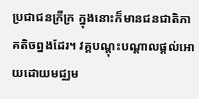ប្រជាជនក្រីក្រ ក្នុងនោះក៏មានជនជាតិភាគតិចព្នងដែរ។ វគ្គបណ្តុះបណ្តាលផ្តល់អោយដោយមជ្ឈម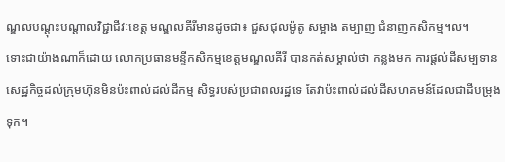ណ្ឌលបណ្តុះបណ្តាលវិជ្ជាជីវៈខេត្ត មណ្ឌលគីរីមានដូចជា៖ ជួសជុលម៉ូតូ សម្អាង តម្បាញ ជំនាញកសិកម្ម។ល។
ទោះជាយ៉ាងណាក៏ដោយ លោកប្រធានមន្ទីកសិកម្មខេត្តមណ្ឌលគីរី បានកត់សម្គាល់ថា កន្លងមក ការផ្តល់ដីសម្បទានសេដ្ឋកិច្ចដល់ក្រុមហ៊ុនមិនប៉ះពាល់ដល់ដីកម្ម សិទ្ធរបស់ប្រជាពលរដ្ឋទេ តែវាប៉ះពាល់ដល់ដីសហគមន៍ដែលជាដីបម្រុងទុក។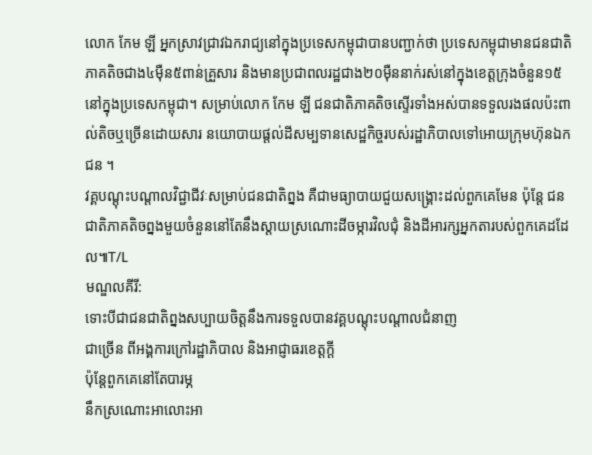លោក កែម ឡី អ្នកស្រាវជ្រាវឯករាជ្យនៅក្នុងប្រទេសកម្ពុជាបានបញ្ជាក់ថា ប្រទេសកម្ពុជាមានជនជាតិភាគតិចជាង៤ម៉ឺន៥ពាន់គ្រួសារ និងមានប្រជាពលរដ្ឋជាង២០ម៉ឺននាក់រស់នៅក្នុងខេត្តក្រុងចំនួន១៥ នៅក្នុងប្រទេសកម្ពុជា។ សម្រាប់លោក កែម ឡី ជនជាតិភាគតិចស្ទើរទាំងអស់បានទទួលរងផលប៉ះពាល់តិចឬច្រើនដោយសារ នយោបាយផ្តល់ដីសម្បទានសេដ្ឋកិច្ចរបស់រដ្ឋាភិបាលទៅអោយក្រុមហ៊ុនឯកជន ។
វគ្គបណ្តុះបណ្តាលវិជ្ជាជីវៈសម្រាប់ជនជាតិព្នង គឺជាមធ្យាបាយជួយសង្គ្រោះដល់ពួកគេមែន ប៉ុន្តែ ជនជាតិភាគតិចព្នងមួយចំនួននៅតែនឹងស្តាយស្រណោះដីចម្ការវិលជុំ និងដីអារក្សអ្នកតារបស់ពួកគេដដែល៕T/L
មណ្ឌលគីរី:
ទោះបីជាជនជាតិព្នងសប្បាយចិត្តនឹងការទទួលបានវគ្គបណ្តុះបណ្តាលជំនាញ
ជាច្រើន ពីអង្គការក្រៅរដ្ឋាភិបាល និងអាជ្ញាធរខេត្តក្តី
ប៉ុន្តែពួកគេនៅតែបារម្ភ
នឹកស្រណោះអាលោះអា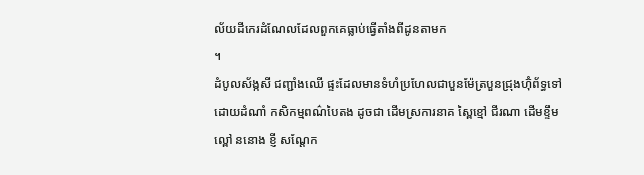ល័យដីកេរដំណែលដែលពួកគេធ្លាប់ធ្វើតាំងពីដូនតាមក
។
ដំបូលស័ង្កសី ជញ្ជាំងឈើ ផ្ទះដែលមានទំហំប្រហែលជាបួនម៉ែត្របួនជ្រុងហ៊ុំព័ទ្ធទៅដោយដំណាំ កសិកម្មពណ៌បៃតង ដូចជា ដើមស្រការនាគ ស្ពៃខ្មៅ ជីរណា ដើមខ្ទឹម ល្ពៅ ននោង ខ្ញី សណ្តែក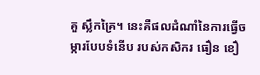គួ ស្លឹកគ្រៃ។ នេះគឺផលដំណាំនៃការធ្វើចម្ការបែបទំនើប របស់កសិករ ធឿន ខឿ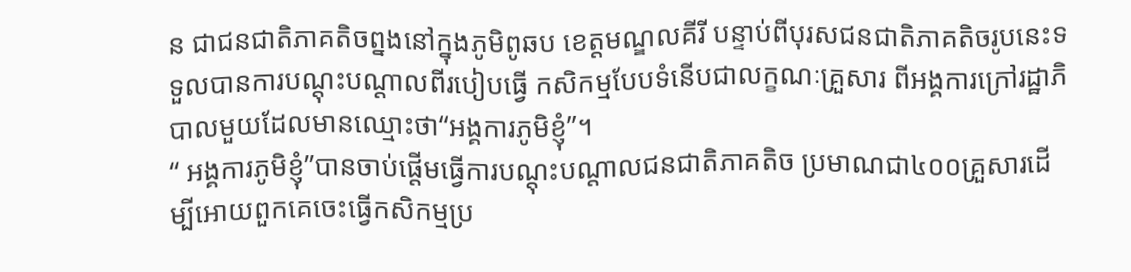ន ជាជនជាតិភាគតិចព្នងនៅក្នុងភូមិពូឆប ខេត្តមណ្ឌលគីរី បន្ទាប់ពីបុរសជនជាតិភាគតិចរូបនេះទទួលបានការបណ្តុះបណ្តាលពីរបៀបធ្វើ កសិកម្មបែបទំនើបជាលក្ខណៈគ្រួសារ ពីអង្គការក្រៅរដ្ឋាភិបាលមួយដែលមានឈ្មោះថា“អង្គការភូមិខ្ញុំ”។
“ អង្គការភូមិខ្ញុំ”បានចាប់ផ្តើមធ្វើការបណ្តុះបណ្តាលជនជាតិភាគតិច ប្រមាណជា៤០០គ្រួសារដើម្បីអោយពួកគេចេះធ្វើកសិកម្មប្រ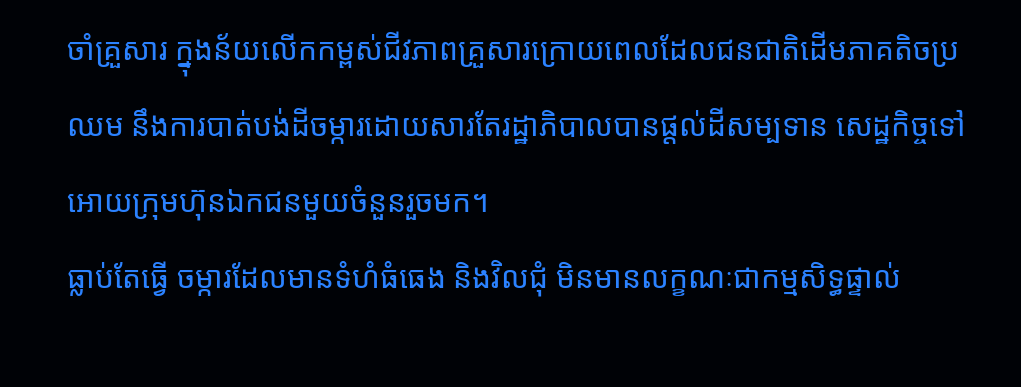ចាំគ្រួសារ ក្នុងន័យលើកកម្ពស់ជីវភាពគ្រួសារក្រោយពេលដែលជនជាតិដើមភាគតិចប្រឈម នឹងការបាត់បង់ដីចម្ការដោយសារតែរដ្ឋាភិបាលបានផ្តល់ដីសម្បទាន សេដ្ឋកិច្ចទៅអោយក្រុមហ៊ុនឯកជនមួយចំនួនរួចមក។
ធ្លាប់តែធ្វើ ចម្ការដែលមានទំហំធំធេង និងវិលជុំ មិនមានលក្ខណៈជាកម្មសិទ្ធផ្ទាល់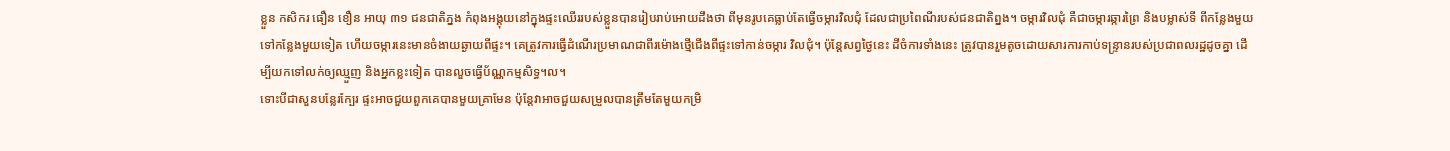ខ្លួន កសិករ ធឿន ខឿន អាយុ ៣១ ជនជាតិភ្នង កំពុងអង្គុយនៅក្នុងផ្ទះឈើររបស់ខ្លួនបានរៀបរាប់អោយដឹងថា ពីមុនរូបគេធ្លាប់តែធ្វើចម្ការវិលជុំ ដែលជាប្រពៃណីរបស់ជនជាតិព្នង។ ចម្ការវិលជុំ គឺជាចម្ការឆ្ការព្រៃ និងបម្លាស់ទី ពីកន្លែងមួយទៅកន្លែងមួយទៀត ហើយចម្ការនេះមានចំងាយឆ្ងាយពីផ្ទះ។ គេត្រូវការធ្វើដំណើរប្រមាណជាពីរម៉ោងថ្មើជើងពីផ្ទះទៅកាន់ចម្ការ វិលជុំ។ ប៉ុន្តែសព្វថ្ងៃនេះ ដីចំការទាំងនេះ ត្រូវបានរួមតូចដោយសារការកាប់ទន្ទ្រានរបស់ប្រជាពលរដ្ឋដូចគ្នា ដើម្បីយកទៅលក់ឲ្យឈ្មួញ និងអ្នកខ្លះទៀត បានលួចធ្វើប័ណ្ណកម្មសិទ្ធ។ល។
ទោះបីជាសួនបន្លែរក្បែរ ផ្ទះអាចជួយពួកគេបានមួយគ្រាមែន ប៉ុន្តែវាអាចជួយសម្រួលបានត្រឹមតែមួយកម្រិ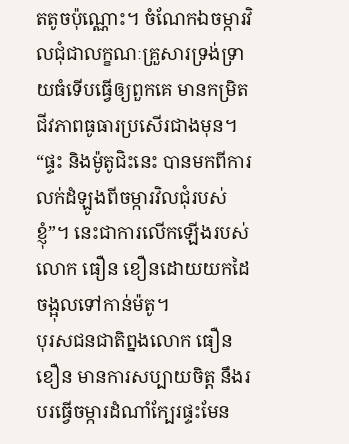តតូចប៉ុណ្ណោះ។ ចំណែកឯចម្ការវិលជុំជាលក្ខណៈគ្រួសារទ្រង់ទ្រាយធំទើបធ្វើឲ្យពួកគេ មានកម្រិតជីវភាពធូធារប្រសើរជាងមុន។ “ផ្ទះ និងម៉ូតូជិះនេះ បានមកពីការលក់ដំឡូងពីចម្ការវិលជុំរបស់ខ្ញុំ”។ នេះជាការលើកឡើងរបស់លោក ធឿន ខឿនដោយយកដៃចង្អុលទៅកាន់ម៉តូ។
បុរសជនជាតិព្នងលោក ធឿន ខឿន មានការសប្បាយចិត្ត នឹងរបរធ្វើចម្ការដំណាំក្បែរផ្ទះមែន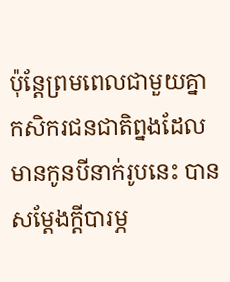ប៉ុន្តែព្រមពេលជាមួយគ្នា កសិករជនជាតិព្នងដែលមានកូនបីនាក់រូបនេះ បានសម្តែងក្តីបារម្ភ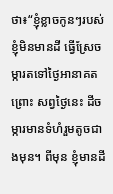ថា៖“ខ្ញុំខ្លាចកូនៗរបស់ខ្ញុំមិនមានដី ធ្វើស្រែចម្ការតទៅថ្ងៃអានាគត ព្រោះ សព្វថ្ងៃនេះ ដីចម្ការមានទំហំរួមតូចជាងមុន។ ពីមុន ខ្ញុំមានដី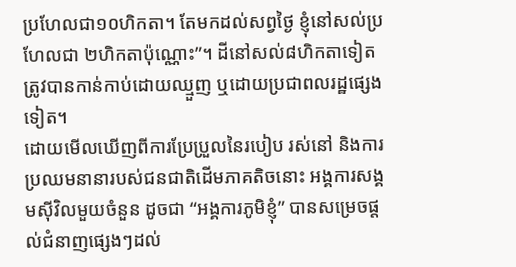ប្រហែលជា១០ហិកតា។ តែមកដល់សព្វថ្ងៃ ខ្ញុំនៅសល់ប្រហែលជា ២ហិកតាប៉ុណ្ណោះ”។ ដីនៅសល់៨ហិកតាទៀតត្រូវបានកាន់កាប់ដោយឈ្មួញ ឬដោយប្រជាពលរដ្ឋផ្សេងទៀត។
ដោយមើលឃើញពីការប្រែប្រួលនៃរបៀប រស់នៅ និងការប្រឈមនានារបស់ជនជាតិដើមភាគតិចនោះ អង្គការសង្គមស៊ីវិលមួយចំនួន ដូចជា “អង្គការភូមិខ្ញុំ” បានសម្រេចផ្តល់ជំនាញផ្សេងៗដល់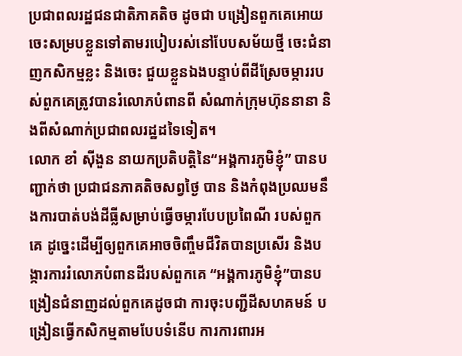ប្រជាពលរដ្ឋជនជាតិភាគតិច ដូចជា បង្រៀនពួកគេអោយចេះសម្របខ្លួនទៅតាមរបៀបរស់នៅបែបសម័យថ្មី ចេះជំនាញកសិកម្មខ្លះ និងចេះ ជួយខ្លួនឯងបន្ទាប់ពីដីស្រែចម្ការរបស់ពួកគេត្រូវបានរំលោភបំពានពី សំណាក់ក្រុមហ៊ុននានា និងពីសំណាក់ប្រជាពលរដ្ឋដទៃទៀត។
លោក ខាំ ស៊ីងួន នាយកប្រតិបត្តិនៃ“អង្គការភូមិខ្ញុំ” បានបញ្ជាក់ថា ប្រជាជនភាគតិចសព្វថ្ងៃ បាន និងកំពុងប្រឈមនឹងការបាត់បង់ដីធ្លីសម្រាប់ធ្វើចម្ការបែបប្រពៃណី របស់ពួកគេ ដូច្នេះដើម្បីឲ្យពួកគេអាចចិញ្ចឹមជីវិតបានប្រសើរ និងបង្ការការរំលោភបំពានដីរបស់ពួកគេ “អង្គការភូមិខ្ញុំ”បានបង្រៀនជំនាញដល់ពួកគេដូចជា ការចុះបញ្ជីដីសហគមន៍ បង្រៀនធ្វើកសិកម្មតាមបែបទំនើប ការការពារអ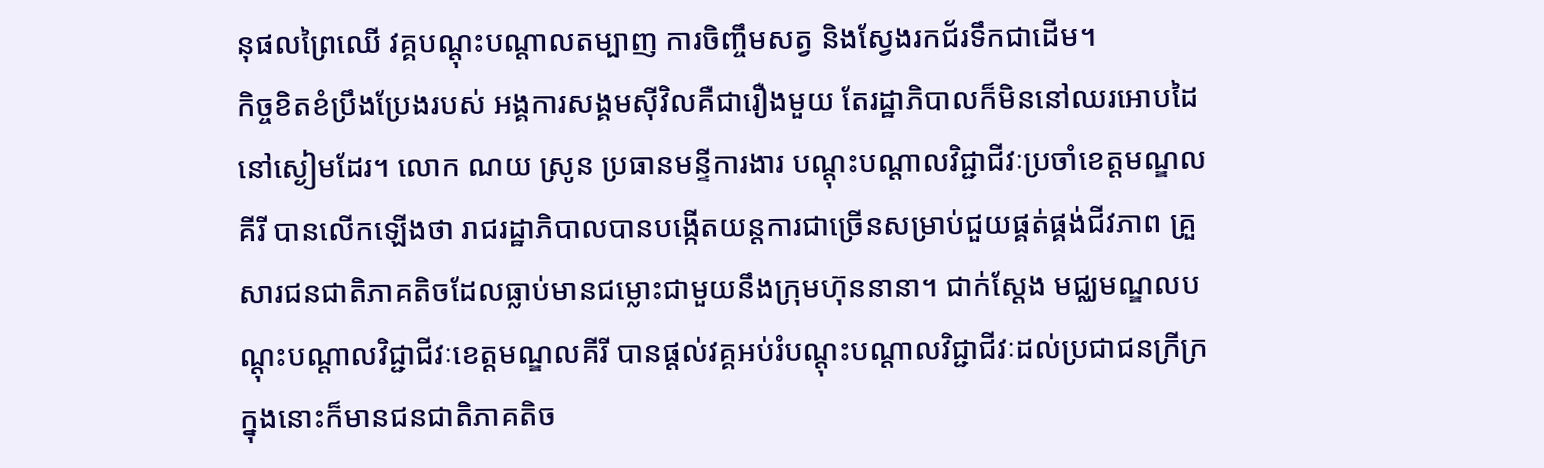នុផលព្រៃឈើ វគ្គបណ្តុះបណ្តាលតម្បាញ ការចិញ្ចឹមសត្វ និងស្វែងរកជ័រទឹកជាដើម។
កិច្ចខិតខំប្រឹងប្រែងរបស់ អង្គការសង្គមស៊ីវិលគឺជារឿងមួយ តែរដ្ឋាភិបាលក៏មិននៅឈរអោបដៃនៅស្ងៀមដែរ។ លោក ណយ ស្រូន ប្រធានមន្ទីការងារ បណ្តុះបណ្តាលវិជ្ជាជីវៈប្រចាំខេត្តមណ្ឌលគីរី បានលើកឡើងថា រាជរដ្ឋាភិបាលបានបង្កើតយន្តការជាច្រើនសម្រាប់ជួយផ្គត់ផ្គង់ជីវភាព គ្រួសារជនជាតិភាគតិចដែលធ្លាប់មានជម្លោះជាមួយនឹងក្រុមហ៊ុននានា។ ជាក់ស្តែង មជ្ឈមណ្ឌលបណ្តុះបណ្តាលវិជ្ជាជីវៈខេត្តមណ្ឌលគីរី បានផ្តល់វគ្គអប់រំបណ្តុះបណ្តាលវិជ្ជាជីវៈដល់ប្រជាជនក្រីក្រ ក្នុងនោះក៏មានជនជាតិភាគតិច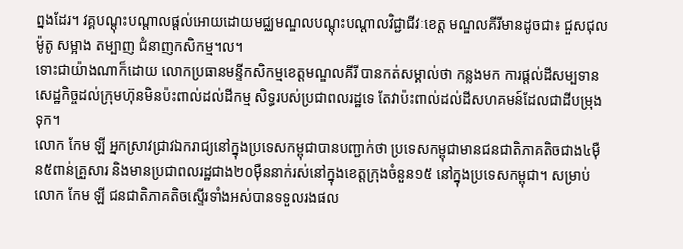ព្នងដែរ។ វគ្គបណ្តុះបណ្តាលផ្តល់អោយដោយមជ្ឈមណ្ឌលបណ្តុះបណ្តាលវិជ្ជាជីវៈខេត្ត មណ្ឌលគីរីមានដូចជា៖ ជួសជុលម៉ូតូ សម្អាង តម្បាញ ជំនាញកសិកម្ម។ល។
ទោះជាយ៉ាងណាក៏ដោយ លោកប្រធានមន្ទីកសិកម្មខេត្តមណ្ឌលគីរី បានកត់សម្គាល់ថា កន្លងមក ការផ្តល់ដីសម្បទានសេដ្ឋកិច្ចដល់ក្រុមហ៊ុនមិនប៉ះពាល់ដល់ដីកម្ម សិទ្ធរបស់ប្រជាពលរដ្ឋទេ តែវាប៉ះពាល់ដល់ដីសហគមន៍ដែលជាដីបម្រុងទុក។
លោក កែម ឡី អ្នកស្រាវជ្រាវឯករាជ្យនៅក្នុងប្រទេសកម្ពុជាបានបញ្ជាក់ថា ប្រទេសកម្ពុជាមានជនជាតិភាគតិចជាង៤ម៉ឺន៥ពាន់គ្រួសារ និងមានប្រជាពលរដ្ឋជាង២០ម៉ឺននាក់រស់នៅក្នុងខេត្តក្រុងចំនួន១៥ នៅក្នុងប្រទេសកម្ពុជា។ សម្រាប់លោក កែម ឡី ជនជាតិភាគតិចស្ទើរទាំងអស់បានទទួលរងផល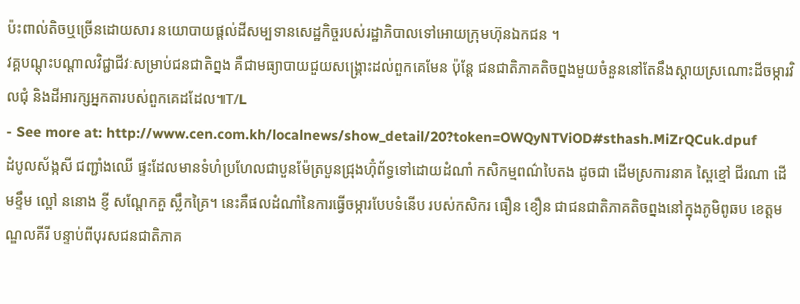ប៉ះពាល់តិចឬច្រើនដោយសារ នយោបាយផ្តល់ដីសម្បទានសេដ្ឋកិច្ចរបស់រដ្ឋាភិបាលទៅអោយក្រុមហ៊ុនឯកជន ។
វគ្គបណ្តុះបណ្តាលវិជ្ជាជីវៈសម្រាប់ជនជាតិព្នង គឺជាមធ្យាបាយជួយសង្គ្រោះដល់ពួកគេមែន ប៉ុន្តែ ជនជាតិភាគតិចព្នងមួយចំនួននៅតែនឹងស្តាយស្រណោះដីចម្ការវិលជុំ និងដីអារក្សអ្នកតារបស់ពួកគេដដែល៕T/L
- See more at: http://www.cen.com.kh/localnews/show_detail/20?token=OWQyNTViOD#sthash.MiZrQCuk.dpuf
ដំបូលស័ង្កសី ជញ្ជាំងឈើ ផ្ទះដែលមានទំហំប្រហែលជាបួនម៉ែត្របួនជ្រុងហ៊ុំព័ទ្ធទៅដោយដំណាំ កសិកម្មពណ៌បៃតង ដូចជា ដើមស្រការនាគ ស្ពៃខ្មៅ ជីរណា ដើមខ្ទឹម ល្ពៅ ននោង ខ្ញី សណ្តែកគួ ស្លឹកគ្រៃ។ នេះគឺផលដំណាំនៃការធ្វើចម្ការបែបទំនើប របស់កសិករ ធឿន ខឿន ជាជនជាតិភាគតិចព្នងនៅក្នុងភូមិពូឆប ខេត្តមណ្ឌលគីរី បន្ទាប់ពីបុរសជនជាតិភាគ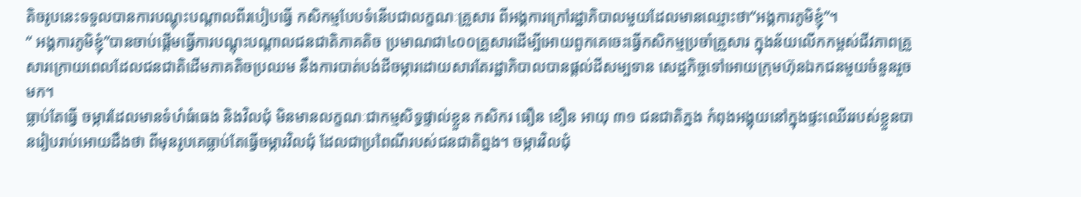តិចរូបនេះទទួលបានការបណ្តុះបណ្តាលពីរបៀបធ្វើ កសិកម្មបែបទំនើបជាលក្ខណៈគ្រួសារ ពីអង្គការក្រៅរដ្ឋាភិបាលមួយដែលមានឈ្មោះថា“អង្គការភូមិខ្ញុំ”។
“ អង្គការភូមិខ្ញុំ”បានចាប់ផ្តើមធ្វើការបណ្តុះបណ្តាលជនជាតិភាគតិច ប្រមាណជា៤០០គ្រួសារដើម្បីអោយពួកគេចេះធ្វើកសិកម្មប្រចាំគ្រួសារ ក្នុងន័យលើកកម្ពស់ជីវភាពគ្រួសារក្រោយពេលដែលជនជាតិដើមភាគតិចប្រឈម នឹងការបាត់បង់ដីចម្ការដោយសារតែរដ្ឋាភិបាលបានផ្តល់ដីសម្បទាន សេដ្ឋកិច្ចទៅអោយក្រុមហ៊ុនឯកជនមួយចំនួនរួចមក។
ធ្លាប់តែធ្វើ ចម្ការដែលមានទំហំធំធេង និងវិលជុំ មិនមានលក្ខណៈជាកម្មសិទ្ធផ្ទាល់ខ្លួន កសិករ ធឿន ខឿន អាយុ ៣១ ជនជាតិភ្នង កំពុងអង្គុយនៅក្នុងផ្ទះឈើររបស់ខ្លួនបានរៀបរាប់អោយដឹងថា ពីមុនរូបគេធ្លាប់តែធ្វើចម្ការវិលជុំ ដែលជាប្រពៃណីរបស់ជនជាតិព្នង។ ចម្ការវិលជុំ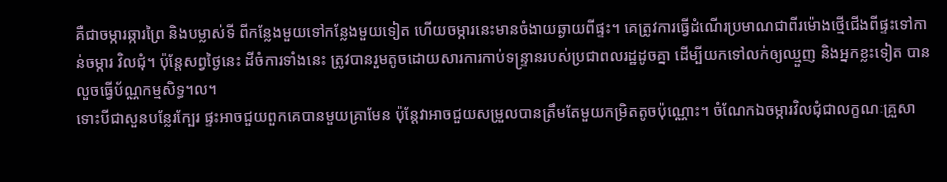គឺជាចម្ការឆ្ការព្រៃ និងបម្លាស់ទី ពីកន្លែងមួយទៅកន្លែងមួយទៀត ហើយចម្ការនេះមានចំងាយឆ្ងាយពីផ្ទះ។ គេត្រូវការធ្វើដំណើរប្រមាណជាពីរម៉ោងថ្មើជើងពីផ្ទះទៅកាន់ចម្ការ វិលជុំ។ ប៉ុន្តែសព្វថ្ងៃនេះ ដីចំការទាំងនេះ ត្រូវបានរួមតូចដោយសារការកាប់ទន្ទ្រានរបស់ប្រជាពលរដ្ឋដូចគ្នា ដើម្បីយកទៅលក់ឲ្យឈ្មួញ និងអ្នកខ្លះទៀត បានលួចធ្វើប័ណ្ណកម្មសិទ្ធ។ល។
ទោះបីជាសួនបន្លែរក្បែរ ផ្ទះអាចជួយពួកគេបានមួយគ្រាមែន ប៉ុន្តែវាអាចជួយសម្រួលបានត្រឹមតែមួយកម្រិតតូចប៉ុណ្ណោះ។ ចំណែកឯចម្ការវិលជុំជាលក្ខណៈគ្រួសា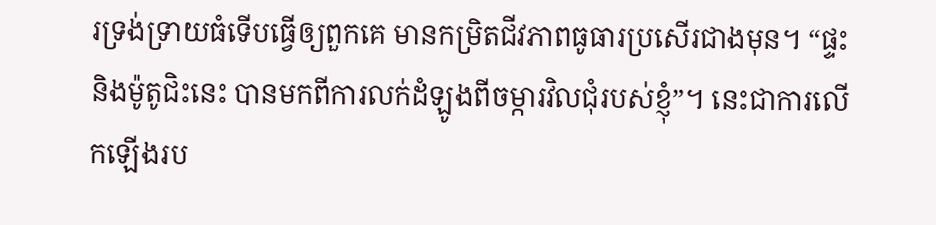រទ្រង់ទ្រាយធំទើបធ្វើឲ្យពួកគេ មានកម្រិតជីវភាពធូធារប្រសើរជាងមុន។ “ផ្ទះ និងម៉ូតូជិះនេះ បានមកពីការលក់ដំឡូងពីចម្ការវិលជុំរបស់ខ្ញុំ”។ នេះជាការលើកឡើងរប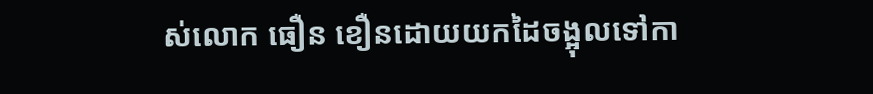ស់លោក ធឿន ខឿនដោយយកដៃចង្អុលទៅកា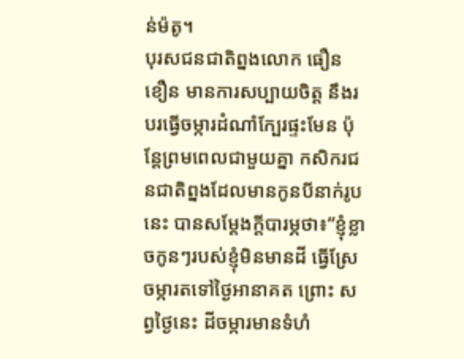ន់ម៉តូ។
បុរសជនជាតិព្នងលោក ធឿន ខឿន មានការសប្បាយចិត្ត នឹងរបរធ្វើចម្ការដំណាំក្បែរផ្ទះមែន ប៉ុន្តែព្រមពេលជាមួយគ្នា កសិករជនជាតិព្នងដែលមានកូនបីនាក់រូបនេះ បានសម្តែងក្តីបារម្ភថា៖“ខ្ញុំខ្លាចកូនៗរបស់ខ្ញុំមិនមានដី ធ្វើស្រែចម្ការតទៅថ្ងៃអានាគត ព្រោះ សព្វថ្ងៃនេះ ដីចម្ការមានទំហំ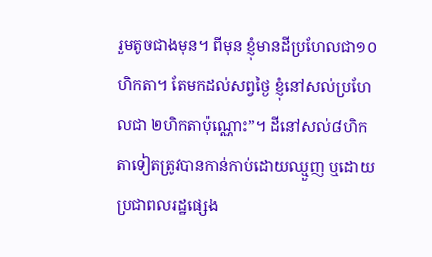រួមតូចជាងមុន។ ពីមុន ខ្ញុំមានដីប្រហែលជា១០ហិកតា។ តែមកដល់សព្វថ្ងៃ ខ្ញុំនៅសល់ប្រហែលជា ២ហិកតាប៉ុណ្ណោះ”។ ដីនៅសល់៨ហិកតាទៀតត្រូវបានកាន់កាប់ដោយឈ្មួញ ឬដោយប្រជាពលរដ្ឋផ្សេង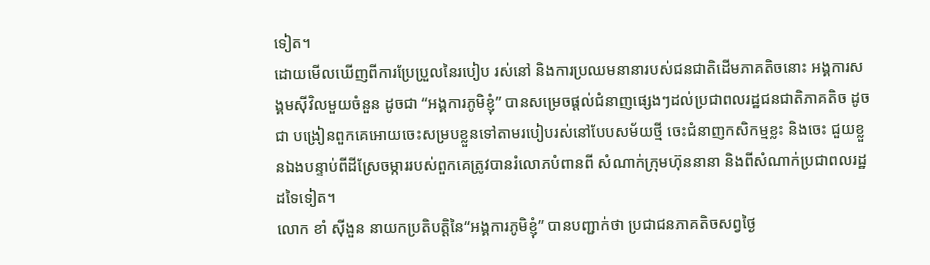ទៀត។
ដោយមើលឃើញពីការប្រែប្រួលនៃរបៀប រស់នៅ និងការប្រឈមនានារបស់ជនជាតិដើមភាគតិចនោះ អង្គការសង្គមស៊ីវិលមួយចំនួន ដូចជា “អង្គការភូមិខ្ញុំ” បានសម្រេចផ្តល់ជំនាញផ្សេងៗដល់ប្រជាពលរដ្ឋជនជាតិភាគតិច ដូចជា បង្រៀនពួកគេអោយចេះសម្របខ្លួនទៅតាមរបៀបរស់នៅបែបសម័យថ្មី ចេះជំនាញកសិកម្មខ្លះ និងចេះ ជួយខ្លួនឯងបន្ទាប់ពីដីស្រែចម្ការរបស់ពួកគេត្រូវបានរំលោភបំពានពី សំណាក់ក្រុមហ៊ុននានា និងពីសំណាក់ប្រជាពលរដ្ឋដទៃទៀត។
លោក ខាំ ស៊ីងួន នាយកប្រតិបត្តិនៃ“អង្គការភូមិខ្ញុំ” បានបញ្ជាក់ថា ប្រជាជនភាគតិចសព្វថ្ងៃ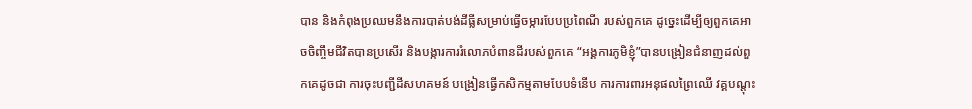បាន និងកំពុងប្រឈមនឹងការបាត់បង់ដីធ្លីសម្រាប់ធ្វើចម្ការបែបប្រពៃណី របស់ពួកគេ ដូច្នេះដើម្បីឲ្យពួកគេអាចចិញ្ចឹមជីវិតបានប្រសើរ និងបង្ការការរំលោភបំពានដីរបស់ពួកគេ “អង្គការភូមិខ្ញុំ”បានបង្រៀនជំនាញដល់ពួកគេដូចជា ការចុះបញ្ជីដីសហគមន៍ បង្រៀនធ្វើកសិកម្មតាមបែបទំនើប ការការពារអនុផលព្រៃឈើ វគ្គបណ្តុះ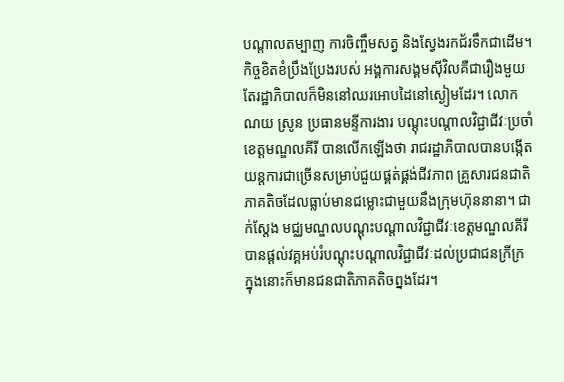បណ្តាលតម្បាញ ការចិញ្ចឹមសត្វ និងស្វែងរកជ័រទឹកជាដើម។
កិច្ចខិតខំប្រឹងប្រែងរបស់ អង្គការសង្គមស៊ីវិលគឺជារឿងមួយ តែរដ្ឋាភិបាលក៏មិននៅឈរអោបដៃនៅស្ងៀមដែរ។ លោក ណយ ស្រូន ប្រធានមន្ទីការងារ បណ្តុះបណ្តាលវិជ្ជាជីវៈប្រចាំខេត្តមណ្ឌលគីរី បានលើកឡើងថា រាជរដ្ឋាភិបាលបានបង្កើតយន្តការជាច្រើនសម្រាប់ជួយផ្គត់ផ្គង់ជីវភាព គ្រួសារជនជាតិភាគតិចដែលធ្លាប់មានជម្លោះជាមួយនឹងក្រុមហ៊ុននានា។ ជាក់ស្តែង មជ្ឈមណ្ឌលបណ្តុះបណ្តាលវិជ្ជាជីវៈខេត្តមណ្ឌលគីរី បានផ្តល់វគ្គអប់រំបណ្តុះបណ្តាលវិជ្ជាជីវៈដល់ប្រជាជនក្រីក្រ ក្នុងនោះក៏មានជនជាតិភាគតិចព្នងដែរ។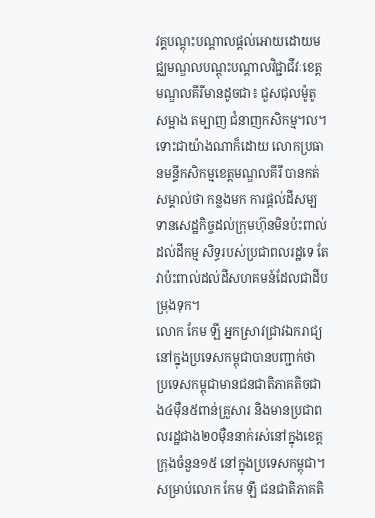វគ្គបណ្តុះបណ្តាលផ្តល់អោយដោយមជ្ឈមណ្ឌលបណ្តុះបណ្តាលវិជ្ជាជីវៈខេត្ត មណ្ឌលគីរីមានដូចជា៖ ជួសជុលម៉ូតូ សម្អាង តម្បាញ ជំនាញកសិកម្ម។ល។
ទោះជាយ៉ាងណាក៏ដោយ លោកប្រធានមន្ទីកសិកម្មខេត្តមណ្ឌលគីរី បានកត់សម្គាល់ថា កន្លងមក ការផ្តល់ដីសម្បទានសេដ្ឋកិច្ចដល់ក្រុមហ៊ុនមិនប៉ះពាល់ដល់ដីកម្ម សិទ្ធរបស់ប្រជាពលរដ្ឋទេ តែវាប៉ះពាល់ដល់ដីសហគមន៍ដែលជាដីបម្រុងទុក។
លោក កែម ឡី អ្នកស្រាវជ្រាវឯករាជ្យនៅក្នុងប្រទេសកម្ពុជាបានបញ្ជាក់ថា ប្រទេសកម្ពុជាមានជនជាតិភាគតិចជាង៤ម៉ឺន៥ពាន់គ្រួសារ និងមានប្រជាពលរដ្ឋជាង២០ម៉ឺននាក់រស់នៅក្នុងខេត្តក្រុងចំនួន១៥ នៅក្នុងប្រទេសកម្ពុជា។ សម្រាប់លោក កែម ឡី ជនជាតិភាគតិ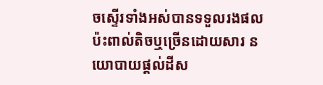ចស្ទើរទាំងអស់បានទទួលរងផលប៉ះពាល់តិចឬច្រើនដោយសារ នយោបាយផ្តល់ដីស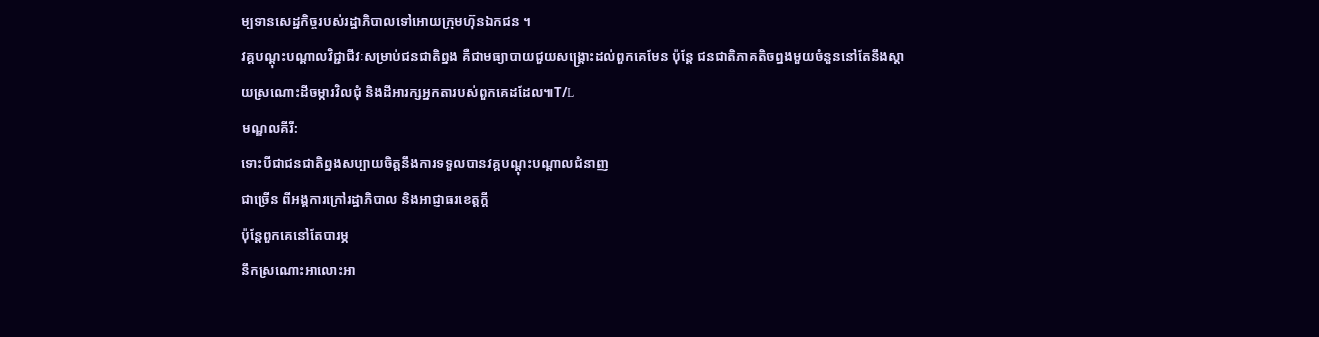ម្បទានសេដ្ឋកិច្ចរបស់រដ្ឋាភិបាលទៅអោយក្រុមហ៊ុនឯកជន ។
វគ្គបណ្តុះបណ្តាលវិជ្ជាជីវៈសម្រាប់ជនជាតិព្នង គឺជាមធ្យាបាយជួយសង្គ្រោះដល់ពួកគេមែន ប៉ុន្តែ ជនជាតិភាគតិចព្នងមួយចំនួននៅតែនឹងស្តាយស្រណោះដីចម្ការវិលជុំ និងដីអារក្សអ្នកតារបស់ពួកគេដដែល៕T/L
មណ្ឌលគីរី:
ទោះបីជាជនជាតិព្នងសប្បាយចិត្តនឹងការទទួលបានវគ្គបណ្តុះបណ្តាលជំនាញ
ជាច្រើន ពីអង្គការក្រៅរដ្ឋាភិបាល និងអាជ្ញាធរខេត្តក្តី
ប៉ុន្តែពួកគេនៅតែបារម្ភ
នឹកស្រណោះអាលោះអា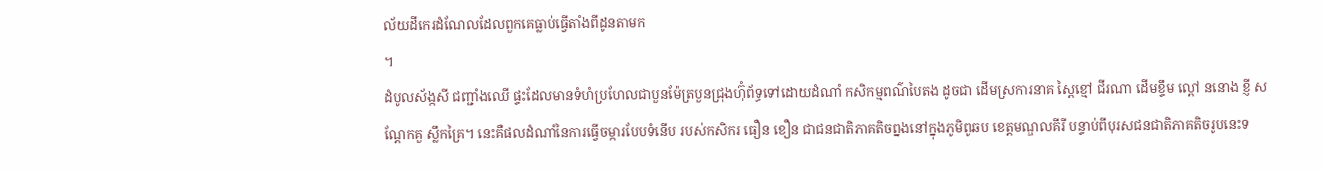ល័យដីកេរដំណែលដែលពួកគេធ្លាប់ធ្វើតាំងពីដូនតាមក
។
ដំបូលស័ង្កសី ជញ្ជាំងឈើ ផ្ទះដែលមានទំហំប្រហែលជាបួនម៉ែត្របួនជ្រុងហ៊ុំព័ទ្ធទៅដោយដំណាំ កសិកម្មពណ៌បៃតង ដូចជា ដើមស្រការនាគ ស្ពៃខ្មៅ ជីរណា ដើមខ្ទឹម ល្ពៅ ននោង ខ្ញី សណ្តែកគួ ស្លឹកគ្រៃ។ នេះគឺផលដំណាំនៃការធ្វើចម្ការបែបទំនើប របស់កសិករ ធឿន ខឿន ជាជនជាតិភាគតិចព្នងនៅក្នុងភូមិពូឆប ខេត្តមណ្ឌលគីរី បន្ទាប់ពីបុរសជនជាតិភាគតិចរូបនេះទ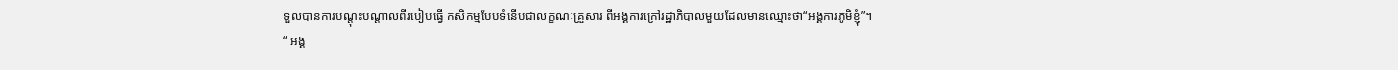ទួលបានការបណ្តុះបណ្តាលពីរបៀបធ្វើ កសិកម្មបែបទំនើបជាលក្ខណៈគ្រួសារ ពីអង្គការក្រៅរដ្ឋាភិបាលមួយដែលមានឈ្មោះថា“អង្គការភូមិខ្ញុំ”។
“ អង្គ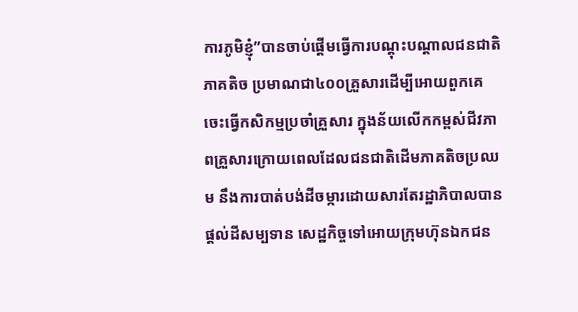ការភូមិខ្ញុំ”បានចាប់ផ្តើមធ្វើការបណ្តុះបណ្តាលជនជាតិភាគតិច ប្រមាណជា៤០០គ្រួសារដើម្បីអោយពួកគេចេះធ្វើកសិកម្មប្រចាំគ្រួសារ ក្នុងន័យលើកកម្ពស់ជីវភាពគ្រួសារក្រោយពេលដែលជនជាតិដើមភាគតិចប្រឈម នឹងការបាត់បង់ដីចម្ការដោយសារតែរដ្ឋាភិបាលបានផ្តល់ដីសម្បទាន សេដ្ឋកិច្ចទៅអោយក្រុមហ៊ុនឯកជន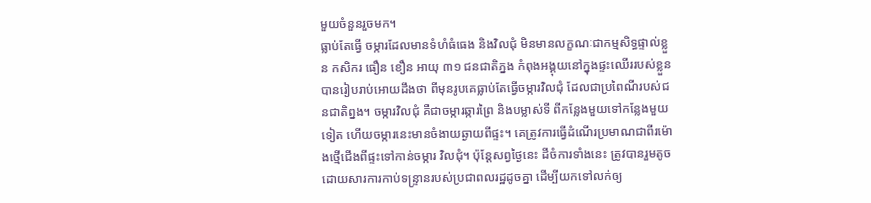មួយចំនួនរួចមក។
ធ្លាប់តែធ្វើ ចម្ការដែលមានទំហំធំធេង និងវិលជុំ មិនមានលក្ខណៈជាកម្មសិទ្ធផ្ទាល់ខ្លួន កសិករ ធឿន ខឿន អាយុ ៣១ ជនជាតិភ្នង កំពុងអង្គុយនៅក្នុងផ្ទះឈើររបស់ខ្លួនបានរៀបរាប់អោយដឹងថា ពីមុនរូបគេធ្លាប់តែធ្វើចម្ការវិលជុំ ដែលជាប្រពៃណីរបស់ជនជាតិព្នង។ ចម្ការវិលជុំ គឺជាចម្ការឆ្ការព្រៃ និងបម្លាស់ទី ពីកន្លែងមួយទៅកន្លែងមួយទៀត ហើយចម្ការនេះមានចំងាយឆ្ងាយពីផ្ទះ។ គេត្រូវការធ្វើដំណើរប្រមាណជាពីរម៉ោងថ្មើជើងពីផ្ទះទៅកាន់ចម្ការ វិលជុំ។ ប៉ុន្តែសព្វថ្ងៃនេះ ដីចំការទាំងនេះ ត្រូវបានរួមតូចដោយសារការកាប់ទន្ទ្រានរបស់ប្រជាពលរដ្ឋដូចគ្នា ដើម្បីយកទៅលក់ឲ្យ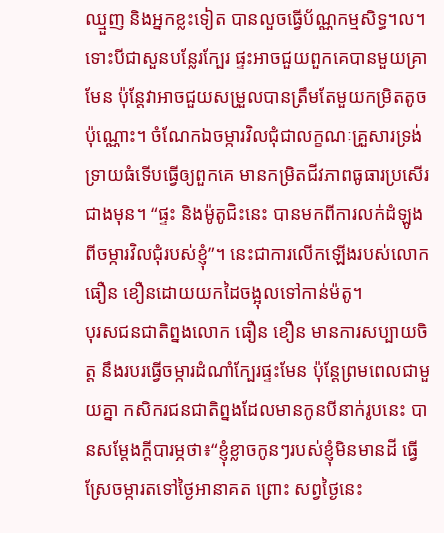ឈ្មួញ និងអ្នកខ្លះទៀត បានលួចធ្វើប័ណ្ណកម្មសិទ្ធ។ល។
ទោះបីជាសួនបន្លែរក្បែរ ផ្ទះអាចជួយពួកគេបានមួយគ្រាមែន ប៉ុន្តែវាអាចជួយសម្រួលបានត្រឹមតែមួយកម្រិតតូចប៉ុណ្ណោះ។ ចំណែកឯចម្ការវិលជុំជាលក្ខណៈគ្រួសារទ្រង់ទ្រាយធំទើបធ្វើឲ្យពួកគេ មានកម្រិតជីវភាពធូធារប្រសើរជាងមុន។ “ផ្ទះ និងម៉ូតូជិះនេះ បានមកពីការលក់ដំឡូងពីចម្ការវិលជុំរបស់ខ្ញុំ”។ នេះជាការលើកឡើងរបស់លោក ធឿន ខឿនដោយយកដៃចង្អុលទៅកាន់ម៉តូ។
បុរសជនជាតិព្នងលោក ធឿន ខឿន មានការសប្បាយចិត្ត នឹងរបរធ្វើចម្ការដំណាំក្បែរផ្ទះមែន ប៉ុន្តែព្រមពេលជាមួយគ្នា កសិករជនជាតិព្នងដែលមានកូនបីនាក់រូបនេះ បានសម្តែងក្តីបារម្ភថា៖“ខ្ញុំខ្លាចកូនៗរបស់ខ្ញុំមិនមានដី ធ្វើស្រែចម្ការតទៅថ្ងៃអានាគត ព្រោះ សព្វថ្ងៃនេះ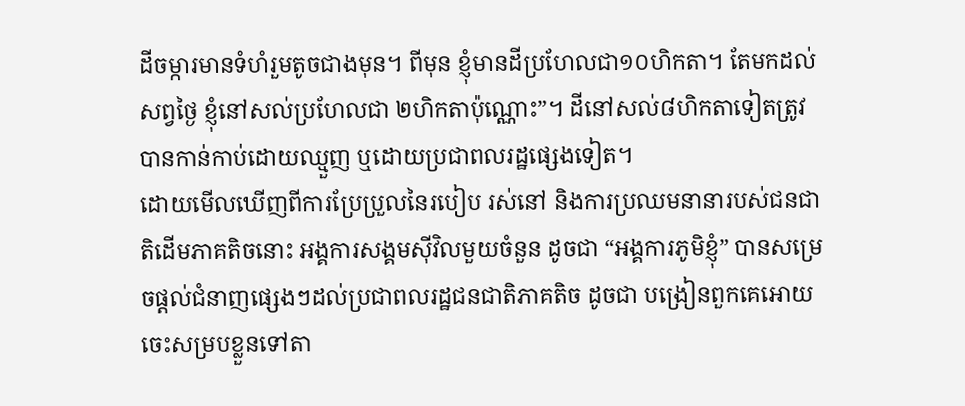ដីចម្ការមានទំហំរួមតូចជាងមុន។ ពីមុន ខ្ញុំមានដីប្រហែលជា១០ហិកតា។ តែមកដល់សព្វថ្ងៃ ខ្ញុំនៅសល់ប្រហែលជា ២ហិកតាប៉ុណ្ណោះ”។ ដីនៅសល់៨ហិកតាទៀតត្រូវបានកាន់កាប់ដោយឈ្មួញ ឬដោយប្រជាពលរដ្ឋផ្សេងទៀត។
ដោយមើលឃើញពីការប្រែប្រួលនៃរបៀប រស់នៅ និងការប្រឈមនានារបស់ជនជាតិដើមភាគតិចនោះ អង្គការសង្គមស៊ីវិលមួយចំនួន ដូចជា “អង្គការភូមិខ្ញុំ” បានសម្រេចផ្តល់ជំនាញផ្សេងៗដល់ប្រជាពលរដ្ឋជនជាតិភាគតិច ដូចជា បង្រៀនពួកគេអោយចេះសម្របខ្លួនទៅតា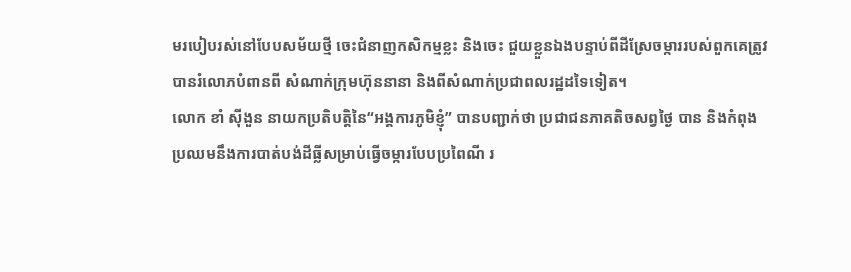មរបៀបរស់នៅបែបសម័យថ្មី ចេះជំនាញកសិកម្មខ្លះ និងចេះ ជួយខ្លួនឯងបន្ទាប់ពីដីស្រែចម្ការរបស់ពួកគេត្រូវបានរំលោភបំពានពី សំណាក់ក្រុមហ៊ុននានា និងពីសំណាក់ប្រជាពលរដ្ឋដទៃទៀត។
លោក ខាំ ស៊ីងួន នាយកប្រតិបត្តិនៃ“អង្គការភូមិខ្ញុំ” បានបញ្ជាក់ថា ប្រជាជនភាគតិចសព្វថ្ងៃ បាន និងកំពុងប្រឈមនឹងការបាត់បង់ដីធ្លីសម្រាប់ធ្វើចម្ការបែបប្រពៃណី រ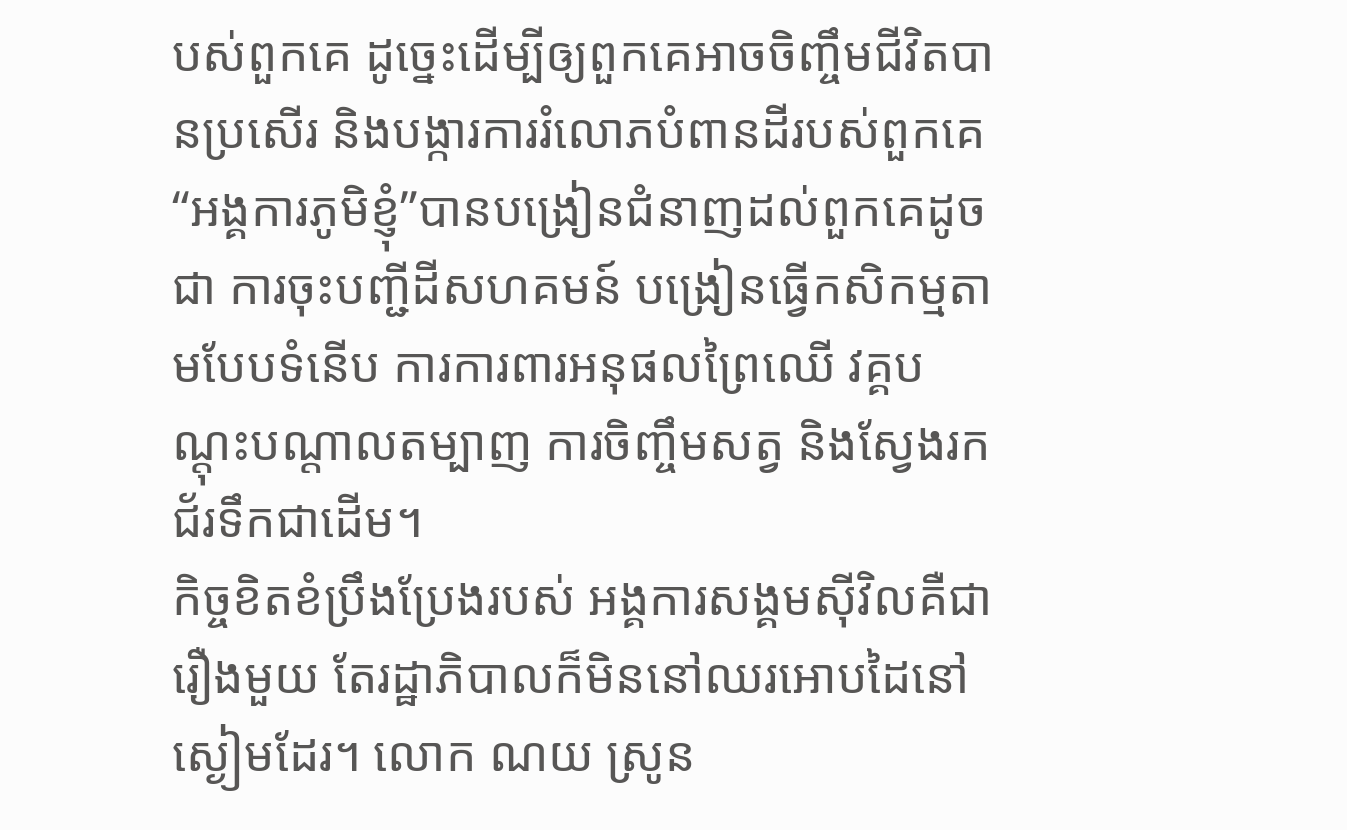បស់ពួកគេ ដូច្នេះដើម្បីឲ្យពួកគេអាចចិញ្ចឹមជីវិតបានប្រសើរ និងបង្ការការរំលោភបំពានដីរបស់ពួកគេ “អង្គការភូមិខ្ញុំ”បានបង្រៀនជំនាញដល់ពួកគេដូចជា ការចុះបញ្ជីដីសហគមន៍ បង្រៀនធ្វើកសិកម្មតាមបែបទំនើប ការការពារអនុផលព្រៃឈើ វគ្គបណ្តុះបណ្តាលតម្បាញ ការចិញ្ចឹមសត្វ និងស្វែងរកជ័រទឹកជាដើម។
កិច្ចខិតខំប្រឹងប្រែងរបស់ អង្គការសង្គមស៊ីវិលគឺជារឿងមួយ តែរដ្ឋាភិបាលក៏មិននៅឈរអោបដៃនៅស្ងៀមដែរ។ លោក ណយ ស្រូន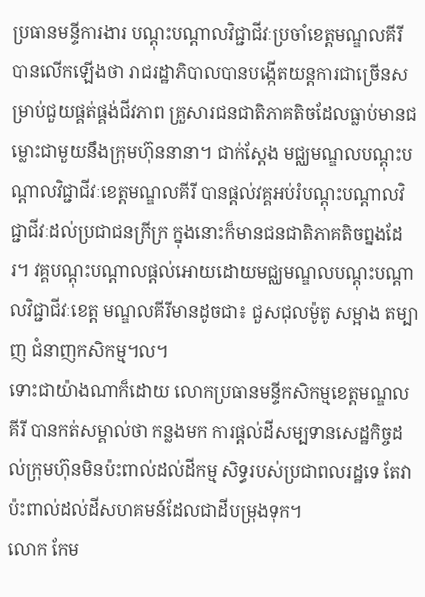ប្រធានមន្ទីការងារ បណ្តុះបណ្តាលវិជ្ជាជីវៈប្រចាំខេត្តមណ្ឌលគីរី បានលើកឡើងថា រាជរដ្ឋាភិបាលបានបង្កើតយន្តការជាច្រើនសម្រាប់ជួយផ្គត់ផ្គង់ជីវភាព គ្រួសារជនជាតិភាគតិចដែលធ្លាប់មានជម្លោះជាមួយនឹងក្រុមហ៊ុននានា។ ជាក់ស្តែង មជ្ឈមណ្ឌលបណ្តុះបណ្តាលវិជ្ជាជីវៈខេត្តមណ្ឌលគីរី បានផ្តល់វគ្គអប់រំបណ្តុះបណ្តាលវិជ្ជាជីវៈដល់ប្រជាជនក្រីក្រ ក្នុងនោះក៏មានជនជាតិភាគតិចព្នងដែរ។ វគ្គបណ្តុះបណ្តាលផ្តល់អោយដោយមជ្ឈមណ្ឌលបណ្តុះបណ្តាលវិជ្ជាជីវៈខេត្ត មណ្ឌលគីរីមានដូចជា៖ ជួសជុលម៉ូតូ សម្អាង តម្បាញ ជំនាញកសិកម្ម។ល។
ទោះជាយ៉ាងណាក៏ដោយ លោកប្រធានមន្ទីកសិកម្មខេត្តមណ្ឌលគីរី បានកត់សម្គាល់ថា កន្លងមក ការផ្តល់ដីសម្បទានសេដ្ឋកិច្ចដល់ក្រុមហ៊ុនមិនប៉ះពាល់ដល់ដីកម្ម សិទ្ធរបស់ប្រជាពលរដ្ឋទេ តែវាប៉ះពាល់ដល់ដីសហគមន៍ដែលជាដីបម្រុងទុក។
លោក កែម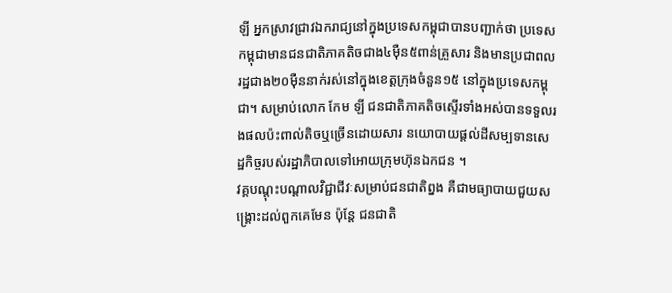ឡី អ្នកស្រាវជ្រាវឯករាជ្យនៅក្នុងប្រទេសកម្ពុជាបានបញ្ជាក់ថា ប្រទេសកម្ពុជាមានជនជាតិភាគតិចជាង៤ម៉ឺន៥ពាន់គ្រួសារ និងមានប្រជាពលរដ្ឋជាង២០ម៉ឺននាក់រស់នៅក្នុងខេត្តក្រុងចំនួន១៥ នៅក្នុងប្រទេសកម្ពុជា។ សម្រាប់លោក កែម ឡី ជនជាតិភាគតិចស្ទើរទាំងអស់បានទទួលរងផលប៉ះពាល់តិចឬច្រើនដោយសារ នយោបាយផ្តល់ដីសម្បទានសេដ្ឋកិច្ចរបស់រដ្ឋាភិបាលទៅអោយក្រុមហ៊ុនឯកជន ។
វគ្គបណ្តុះបណ្តាលវិជ្ជាជីវៈសម្រាប់ជនជាតិព្នង គឺជាមធ្យាបាយជួយសង្គ្រោះដល់ពួកគេមែន ប៉ុន្តែ ជនជាតិ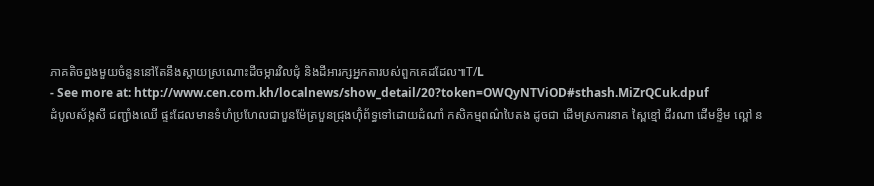ភាគតិចព្នងមួយចំនួននៅតែនឹងស្តាយស្រណោះដីចម្ការវិលជុំ និងដីអារក្សអ្នកតារបស់ពួកគេដដែល៕T/L
- See more at: http://www.cen.com.kh/localnews/show_detail/20?token=OWQyNTViOD#sthash.MiZrQCuk.dpuf
ដំបូលស័ង្កសី ជញ្ជាំងឈើ ផ្ទះដែលមានទំហំប្រហែលជាបួនម៉ែត្របួនជ្រុងហ៊ុំព័ទ្ធទៅដោយដំណាំ កសិកម្មពណ៌បៃតង ដូចជា ដើមស្រការនាគ ស្ពៃខ្មៅ ជីរណា ដើមខ្ទឹម ល្ពៅ ន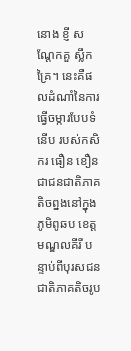នោង ខ្ញី សណ្តែកគួ ស្លឹកគ្រៃ។ នេះគឺផលដំណាំនៃការធ្វើចម្ការបែបទំនើប របស់កសិករ ធឿន ខឿន ជាជនជាតិភាគតិចព្នងនៅក្នុងភូមិពូឆប ខេត្តមណ្ឌលគីរី បន្ទាប់ពីបុរសជនជាតិភាគតិចរូប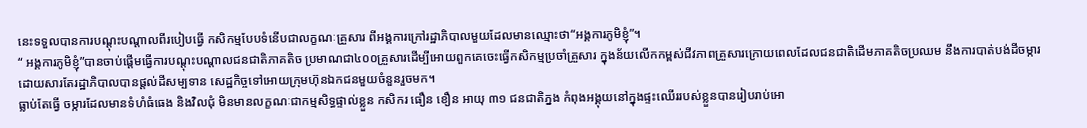នេះទទួលបានការបណ្តុះបណ្តាលពីរបៀបធ្វើ កសិកម្មបែបទំនើបជាលក្ខណៈគ្រួសារ ពីអង្គការក្រៅរដ្ឋាភិបាលមួយដែលមានឈ្មោះថា“អង្គការភូមិខ្ញុំ”។
“ អង្គការភូមិខ្ញុំ”បានចាប់ផ្តើមធ្វើការបណ្តុះបណ្តាលជនជាតិភាគតិច ប្រមាណជា៤០០គ្រួសារដើម្បីអោយពួកគេចេះធ្វើកសិកម្មប្រចាំគ្រួសារ ក្នុងន័យលើកកម្ពស់ជីវភាពគ្រួសារក្រោយពេលដែលជនជាតិដើមភាគតិចប្រឈម នឹងការបាត់បង់ដីចម្ការដោយសារតែរដ្ឋាភិបាលបានផ្តល់ដីសម្បទាន សេដ្ឋកិច្ចទៅអោយក្រុមហ៊ុនឯកជនមួយចំនួនរួចមក។
ធ្លាប់តែធ្វើ ចម្ការដែលមានទំហំធំធេង និងវិលជុំ មិនមានលក្ខណៈជាកម្មសិទ្ធផ្ទាល់ខ្លួន កសិករ ធឿន ខឿន អាយុ ៣១ ជនជាតិភ្នង កំពុងអង្គុយនៅក្នុងផ្ទះឈើររបស់ខ្លួនបានរៀបរាប់អោ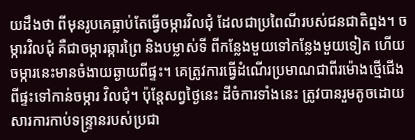យដឹងថា ពីមុនរូបគេធ្លាប់តែធ្វើចម្ការវិលជុំ ដែលជាប្រពៃណីរបស់ជនជាតិព្នង។ ចម្ការវិលជុំ គឺជាចម្ការឆ្ការព្រៃ និងបម្លាស់ទី ពីកន្លែងមួយទៅកន្លែងមួយទៀត ហើយចម្ការនេះមានចំងាយឆ្ងាយពីផ្ទះ។ គេត្រូវការធ្វើដំណើរប្រមាណជាពីរម៉ោងថ្មើជើងពីផ្ទះទៅកាន់ចម្ការ វិលជុំ។ ប៉ុន្តែសព្វថ្ងៃនេះ ដីចំការទាំងនេះ ត្រូវបានរួមតូចដោយសារការកាប់ទន្ទ្រានរបស់ប្រជា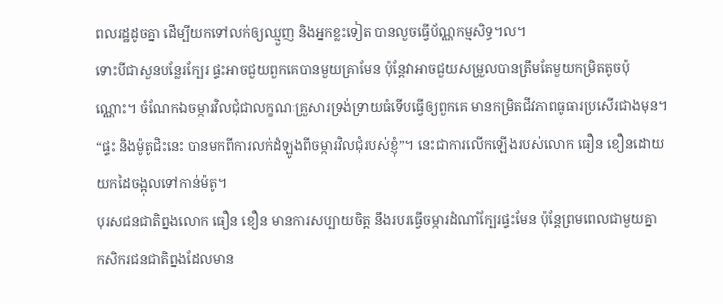ពលរដ្ឋដូចគ្នា ដើម្បីយកទៅលក់ឲ្យឈ្មួញ និងអ្នកខ្លះទៀត បានលួចធ្វើប័ណ្ណកម្មសិទ្ធ។ល។
ទោះបីជាសួនបន្លែរក្បែរ ផ្ទះអាចជួយពួកគេបានមួយគ្រាមែន ប៉ុន្តែវាអាចជួយសម្រួលបានត្រឹមតែមួយកម្រិតតូចប៉ុណ្ណោះ។ ចំណែកឯចម្ការវិលជុំជាលក្ខណៈគ្រួសារទ្រង់ទ្រាយធំទើបធ្វើឲ្យពួកគេ មានកម្រិតជីវភាពធូធារប្រសើរជាងមុន។ “ផ្ទះ និងម៉ូតូជិះនេះ បានមកពីការលក់ដំឡូងពីចម្ការវិលជុំរបស់ខ្ញុំ”។ នេះជាការលើកឡើងរបស់លោក ធឿន ខឿនដោយយកដៃចង្អុលទៅកាន់ម៉តូ។
បុរសជនជាតិព្នងលោក ធឿន ខឿន មានការសប្បាយចិត្ត នឹងរបរធ្វើចម្ការដំណាំក្បែរផ្ទះមែន ប៉ុន្តែព្រមពេលជាមួយគ្នា កសិករជនជាតិព្នងដែលមាន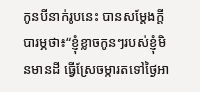កូនបីនាក់រូបនេះ បានសម្តែងក្តីបារម្ភថា៖“ខ្ញុំខ្លាចកូនៗរបស់ខ្ញុំមិនមានដី ធ្វើស្រែចម្ការតទៅថ្ងៃអា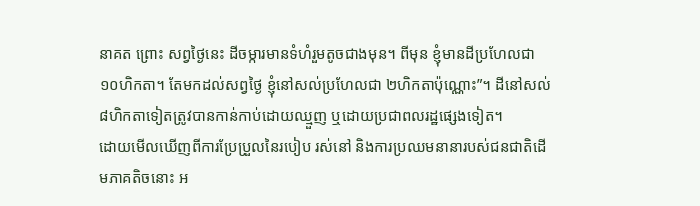នាគត ព្រោះ សព្វថ្ងៃនេះ ដីចម្ការមានទំហំរួមតូចជាងមុន។ ពីមុន ខ្ញុំមានដីប្រហែលជា១០ហិកតា។ តែមកដល់សព្វថ្ងៃ ខ្ញុំនៅសល់ប្រហែលជា ២ហិកតាប៉ុណ្ណោះ”។ ដីនៅសល់៨ហិកតាទៀតត្រូវបានកាន់កាប់ដោយឈ្មួញ ឬដោយប្រជាពលរដ្ឋផ្សេងទៀត។
ដោយមើលឃើញពីការប្រែប្រួលនៃរបៀប រស់នៅ និងការប្រឈមនានារបស់ជនជាតិដើមភាគតិចនោះ អ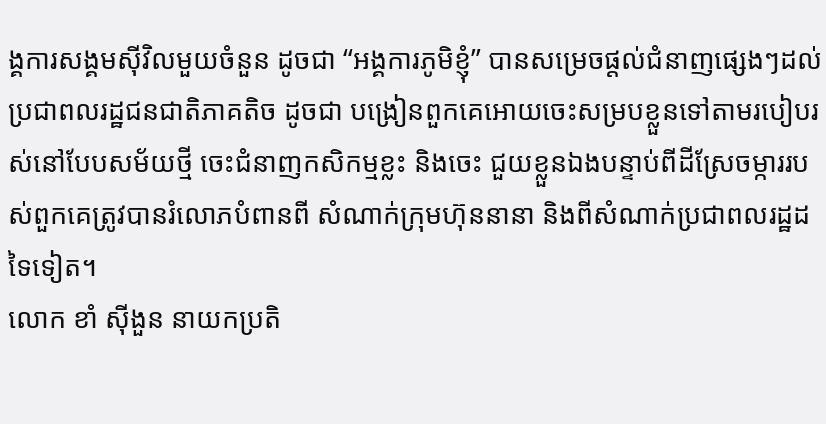ង្គការសង្គមស៊ីវិលមួយចំនួន ដូចជា “អង្គការភូមិខ្ញុំ” បានសម្រេចផ្តល់ជំនាញផ្សេងៗដល់ប្រជាពលរដ្ឋជនជាតិភាគតិច ដូចជា បង្រៀនពួកគេអោយចេះសម្របខ្លួនទៅតាមរបៀបរស់នៅបែបសម័យថ្មី ចេះជំនាញកសិកម្មខ្លះ និងចេះ ជួយខ្លួនឯងបន្ទាប់ពីដីស្រែចម្ការរបស់ពួកគេត្រូវបានរំលោភបំពានពី សំណាក់ក្រុមហ៊ុននានា និងពីសំណាក់ប្រជាពលរដ្ឋដទៃទៀត។
លោក ខាំ ស៊ីងួន នាយកប្រតិ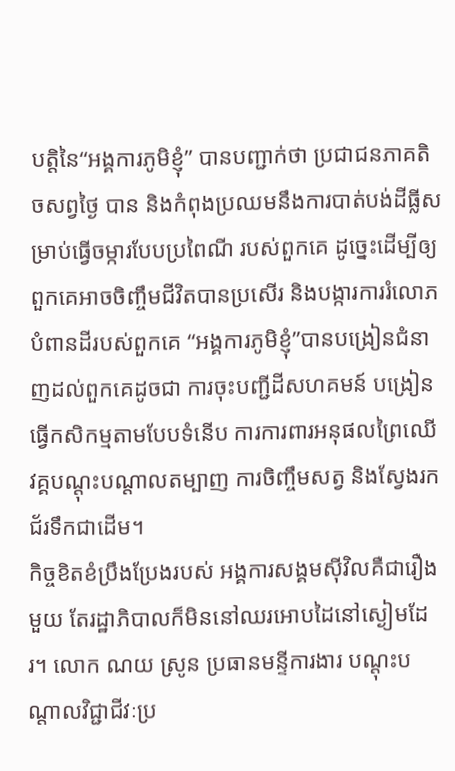បត្តិនៃ“អង្គការភូមិខ្ញុំ” បានបញ្ជាក់ថា ប្រជាជនភាគតិចសព្វថ្ងៃ បាន និងកំពុងប្រឈមនឹងការបាត់បង់ដីធ្លីសម្រាប់ធ្វើចម្ការបែបប្រពៃណី របស់ពួកគេ ដូច្នេះដើម្បីឲ្យពួកគេអាចចិញ្ចឹមជីវិតបានប្រសើរ និងបង្ការការរំលោភបំពានដីរបស់ពួកគេ “អង្គការភូមិខ្ញុំ”បានបង្រៀនជំនាញដល់ពួកគេដូចជា ការចុះបញ្ជីដីសហគមន៍ បង្រៀនធ្វើកសិកម្មតាមបែបទំនើប ការការពារអនុផលព្រៃឈើ វគ្គបណ្តុះបណ្តាលតម្បាញ ការចិញ្ចឹមសត្វ និងស្វែងរកជ័រទឹកជាដើម។
កិច្ចខិតខំប្រឹងប្រែងរបស់ អង្គការសង្គមស៊ីវិលគឺជារឿងមួយ តែរដ្ឋាភិបាលក៏មិននៅឈរអោបដៃនៅស្ងៀមដែរ។ លោក ណយ ស្រូន ប្រធានមន្ទីការងារ បណ្តុះបណ្តាលវិជ្ជាជីវៈប្រ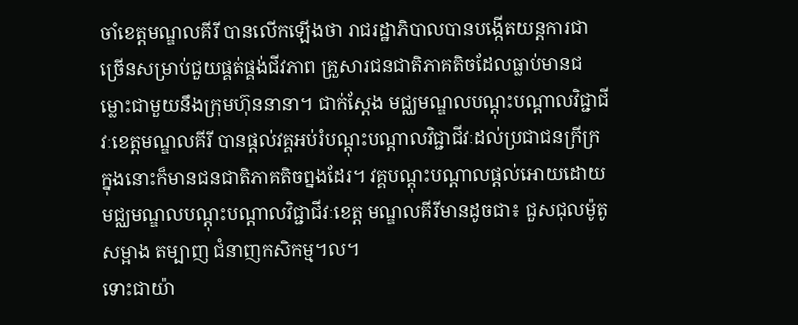ចាំខេត្តមណ្ឌលគីរី បានលើកឡើងថា រាជរដ្ឋាភិបាលបានបង្កើតយន្តការជាច្រើនសម្រាប់ជួយផ្គត់ផ្គង់ជីវភាព គ្រួសារជនជាតិភាគតិចដែលធ្លាប់មានជម្លោះជាមួយនឹងក្រុមហ៊ុននានា។ ជាក់ស្តែង មជ្ឈមណ្ឌលបណ្តុះបណ្តាលវិជ្ជាជីវៈខេត្តមណ្ឌលគីរី បានផ្តល់វគ្គអប់រំបណ្តុះបណ្តាលវិជ្ជាជីវៈដល់ប្រជាជនក្រីក្រ ក្នុងនោះក៏មានជនជាតិភាគតិចព្នងដែរ។ វគ្គបណ្តុះបណ្តាលផ្តល់អោយដោយមជ្ឈមណ្ឌលបណ្តុះបណ្តាលវិជ្ជាជីវៈខេត្ត មណ្ឌលគីរីមានដូចជា៖ ជួសជុលម៉ូតូ សម្អាង តម្បាញ ជំនាញកសិកម្ម។ល។
ទោះជាយ៉ា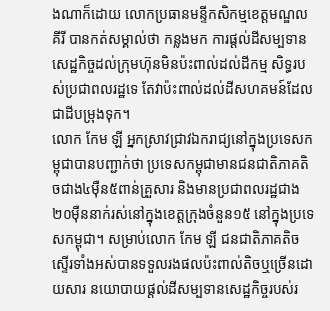ងណាក៏ដោយ លោកប្រធានមន្ទីកសិកម្មខេត្តមណ្ឌលគីរី បានកត់សម្គាល់ថា កន្លងមក ការផ្តល់ដីសម្បទានសេដ្ឋកិច្ចដល់ក្រុមហ៊ុនមិនប៉ះពាល់ដល់ដីកម្ម សិទ្ធរបស់ប្រជាពលរដ្ឋទេ តែវាប៉ះពាល់ដល់ដីសហគមន៍ដែលជាដីបម្រុងទុក។
លោក កែម ឡី អ្នកស្រាវជ្រាវឯករាជ្យនៅក្នុងប្រទេសកម្ពុជាបានបញ្ជាក់ថា ប្រទេសកម្ពុជាមានជនជាតិភាគតិចជាង៤ម៉ឺន៥ពាន់គ្រួសារ និងមានប្រជាពលរដ្ឋជាង២០ម៉ឺននាក់រស់នៅក្នុងខេត្តក្រុងចំនួន១៥ នៅក្នុងប្រទេសកម្ពុជា។ សម្រាប់លោក កែម ឡី ជនជាតិភាគតិចស្ទើរទាំងអស់បានទទួលរងផលប៉ះពាល់តិចឬច្រើនដោយសារ នយោបាយផ្តល់ដីសម្បទានសេដ្ឋកិច្ចរបស់រ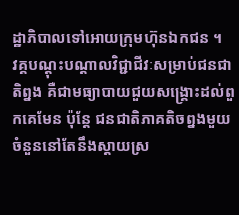ដ្ឋាភិបាលទៅអោយក្រុមហ៊ុនឯកជន ។
វគ្គបណ្តុះបណ្តាលវិជ្ជាជីវៈសម្រាប់ជនជាតិព្នង គឺជាមធ្យាបាយជួយសង្គ្រោះដល់ពួកគេមែន ប៉ុន្តែ ជនជាតិភាគតិចព្នងមួយចំនួននៅតែនឹងស្តាយស្រ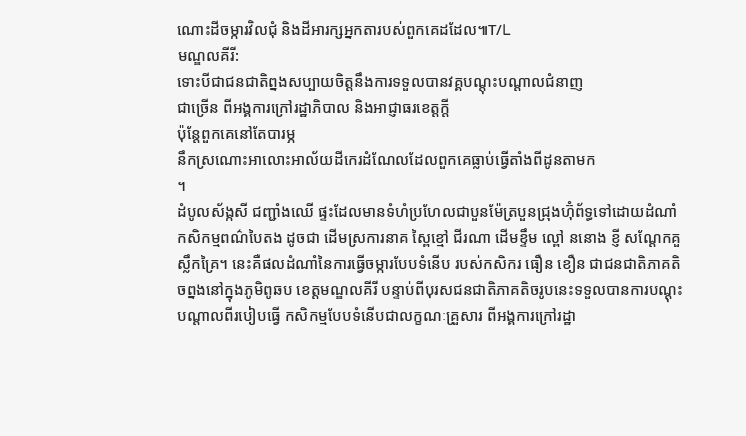ណោះដីចម្ការវិលជុំ និងដីអារក្សអ្នកតារបស់ពួកគេដដែល៕T/L
មណ្ឌលគីរី:
ទោះបីជាជនជាតិព្នងសប្បាយចិត្តនឹងការទទួលបានវគ្គបណ្តុះបណ្តាលជំនាញ
ជាច្រើន ពីអង្គការក្រៅរដ្ឋាភិបាល និងអាជ្ញាធរខេត្តក្តី
ប៉ុន្តែពួកគេនៅតែបារម្ភ
នឹកស្រណោះអាលោះអាល័យដីកេរដំណែលដែលពួកគេធ្លាប់ធ្វើតាំងពីដូនតាមក
។
ដំបូលស័ង្កសី ជញ្ជាំងឈើ ផ្ទះដែលមានទំហំប្រហែលជាបួនម៉ែត្របួនជ្រុងហ៊ុំព័ទ្ធទៅដោយដំណាំ កសិកម្មពណ៌បៃតង ដូចជា ដើមស្រការនាគ ស្ពៃខ្មៅ ជីរណា ដើមខ្ទឹម ល្ពៅ ននោង ខ្ញី សណ្តែកគួ ស្លឹកគ្រៃ។ នេះគឺផលដំណាំនៃការធ្វើចម្ការបែបទំនើប របស់កសិករ ធឿន ខឿន ជាជនជាតិភាគតិចព្នងនៅក្នុងភូមិពូឆប ខេត្តមណ្ឌលគីរី បន្ទាប់ពីបុរសជនជាតិភាគតិចរូបនេះទទួលបានការបណ្តុះបណ្តាលពីរបៀបធ្វើ កសិកម្មបែបទំនើបជាលក្ខណៈគ្រួសារ ពីអង្គការក្រៅរដ្ឋា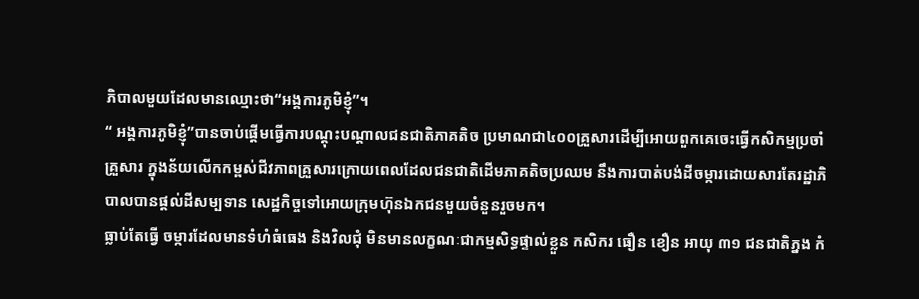ភិបាលមួយដែលមានឈ្មោះថា“អង្គការភូមិខ្ញុំ”។
“ អង្គការភូមិខ្ញុំ”បានចាប់ផ្តើមធ្វើការបណ្តុះបណ្តាលជនជាតិភាគតិច ប្រមាណជា៤០០គ្រួសារដើម្បីអោយពួកគេចេះធ្វើកសិកម្មប្រចាំគ្រួសារ ក្នុងន័យលើកកម្ពស់ជីវភាពគ្រួសារក្រោយពេលដែលជនជាតិដើមភាគតិចប្រឈម នឹងការបាត់បង់ដីចម្ការដោយសារតែរដ្ឋាភិបាលបានផ្តល់ដីសម្បទាន សេដ្ឋកិច្ចទៅអោយក្រុមហ៊ុនឯកជនមួយចំនួនរួចមក។
ធ្លាប់តែធ្វើ ចម្ការដែលមានទំហំធំធេង និងវិលជុំ មិនមានលក្ខណៈជាកម្មសិទ្ធផ្ទាល់ខ្លួន កសិករ ធឿន ខឿន អាយុ ៣១ ជនជាតិភ្នង កំ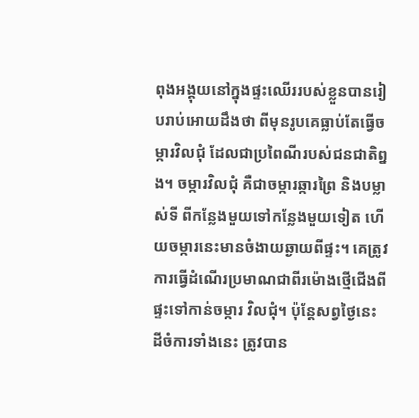ពុងអង្គុយនៅក្នុងផ្ទះឈើររបស់ខ្លួនបានរៀបរាប់អោយដឹងថា ពីមុនរូបគេធ្លាប់តែធ្វើចម្ការវិលជុំ ដែលជាប្រពៃណីរបស់ជនជាតិព្នង។ ចម្ការវិលជុំ គឺជាចម្ការឆ្ការព្រៃ និងបម្លាស់ទី ពីកន្លែងមួយទៅកន្លែងមួយទៀត ហើយចម្ការនេះមានចំងាយឆ្ងាយពីផ្ទះ។ គេត្រូវការធ្វើដំណើរប្រមាណជាពីរម៉ោងថ្មើជើងពីផ្ទះទៅកាន់ចម្ការ វិលជុំ។ ប៉ុន្តែសព្វថ្ងៃនេះ ដីចំការទាំងនេះ ត្រូវបាន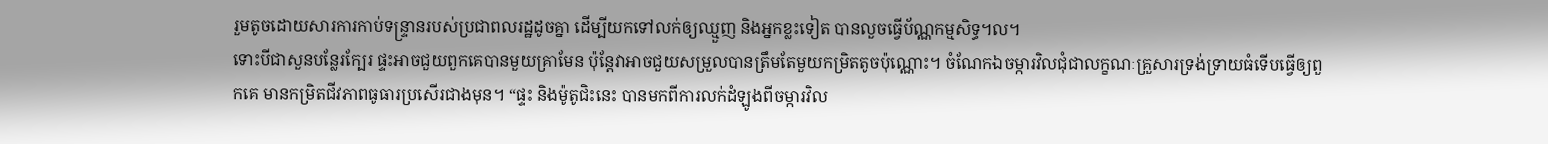រួមតូចដោយសារការកាប់ទន្ទ្រានរបស់ប្រជាពលរដ្ឋដូចគ្នា ដើម្បីយកទៅលក់ឲ្យឈ្មួញ និងអ្នកខ្លះទៀត បានលួចធ្វើប័ណ្ណកម្មសិទ្ធ។ល។
ទោះបីជាសួនបន្លែរក្បែរ ផ្ទះអាចជួយពួកគេបានមួយគ្រាមែន ប៉ុន្តែវាអាចជួយសម្រួលបានត្រឹមតែមួយកម្រិតតូចប៉ុណ្ណោះ។ ចំណែកឯចម្ការវិលជុំជាលក្ខណៈគ្រួសារទ្រង់ទ្រាយធំទើបធ្វើឲ្យពួកគេ មានកម្រិតជីវភាពធូធារប្រសើរជាងមុន។ “ផ្ទះ និងម៉ូតូជិះនេះ បានមកពីការលក់ដំឡូងពីចម្ការវិល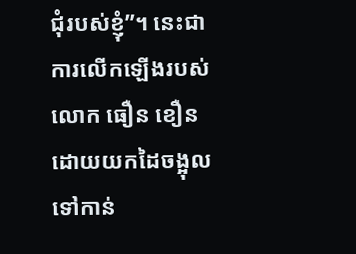ជុំរបស់ខ្ញុំ”។ នេះជាការលើកឡើងរបស់លោក ធឿន ខឿនដោយយកដៃចង្អុលទៅកាន់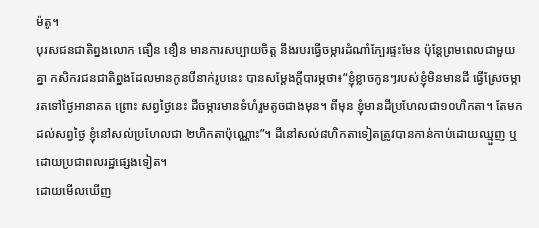ម៉តូ។
បុរសជនជាតិព្នងលោក ធឿន ខឿន មានការសប្បាយចិត្ត នឹងរបរធ្វើចម្ការដំណាំក្បែរផ្ទះមែន ប៉ុន្តែព្រមពេលជាមួយគ្នា កសិករជនជាតិព្នងដែលមានកូនបីនាក់រូបនេះ បានសម្តែងក្តីបារម្ភថា៖“ខ្ញុំខ្លាចកូនៗរបស់ខ្ញុំមិនមានដី ធ្វើស្រែចម្ការតទៅថ្ងៃអានាគត ព្រោះ សព្វថ្ងៃនេះ ដីចម្ការមានទំហំរួមតូចជាងមុន។ ពីមុន ខ្ញុំមានដីប្រហែលជា១០ហិកតា។ តែមកដល់សព្វថ្ងៃ ខ្ញុំនៅសល់ប្រហែលជា ២ហិកតាប៉ុណ្ណោះ”។ ដីនៅសល់៨ហិកតាទៀតត្រូវបានកាន់កាប់ដោយឈ្មួញ ឬដោយប្រជាពលរដ្ឋផ្សេងទៀត។
ដោយមើលឃើញ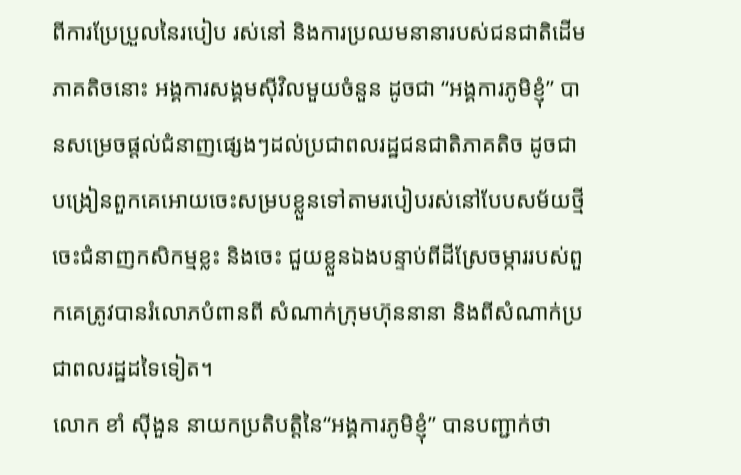ពីការប្រែប្រួលនៃរបៀប រស់នៅ និងការប្រឈមនានារបស់ជនជាតិដើមភាគតិចនោះ អង្គការសង្គមស៊ីវិលមួយចំនួន ដូចជា “អង្គការភូមិខ្ញុំ” បានសម្រេចផ្តល់ជំនាញផ្សេងៗដល់ប្រជាពលរដ្ឋជនជាតិភាគតិច ដូចជា បង្រៀនពួកគេអោយចេះសម្របខ្លួនទៅតាមរបៀបរស់នៅបែបសម័យថ្មី ចេះជំនាញកសិកម្មខ្លះ និងចេះ ជួយខ្លួនឯងបន្ទាប់ពីដីស្រែចម្ការរបស់ពួកគេត្រូវបានរំលោភបំពានពី សំណាក់ក្រុមហ៊ុននានា និងពីសំណាក់ប្រជាពលរដ្ឋដទៃទៀត។
លោក ខាំ ស៊ីងួន នាយកប្រតិបត្តិនៃ“អង្គការភូមិខ្ញុំ” បានបញ្ជាក់ថា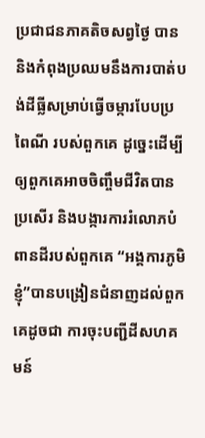ប្រជាជនភាគតិចសព្វថ្ងៃ បាន និងកំពុងប្រឈមនឹងការបាត់បង់ដីធ្លីសម្រាប់ធ្វើចម្ការបែបប្រពៃណី របស់ពួកគេ ដូច្នេះដើម្បីឲ្យពួកគេអាចចិញ្ចឹមជីវិតបានប្រសើរ និងបង្ការការរំលោភបំពានដីរបស់ពួកគេ “អង្គការភូមិខ្ញុំ”បានបង្រៀនជំនាញដល់ពួកគេដូចជា ការចុះបញ្ជីដីសហគមន៍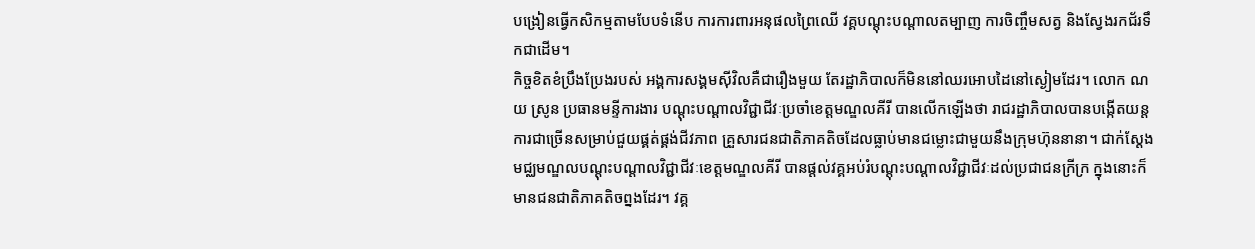បង្រៀនធ្វើកសិកម្មតាមបែបទំនើប ការការពារអនុផលព្រៃឈើ វគ្គបណ្តុះបណ្តាលតម្បាញ ការចិញ្ចឹមសត្វ និងស្វែងរកជ័រទឹកជាដើម។
កិច្ចខិតខំប្រឹងប្រែងរបស់ អង្គការសង្គមស៊ីវិលគឺជារឿងមួយ តែរដ្ឋាភិបាលក៏មិននៅឈរអោបដៃនៅស្ងៀមដែរ។ លោក ណយ ស្រូន ប្រធានមន្ទីការងារ បណ្តុះបណ្តាលវិជ្ជាជីវៈប្រចាំខេត្តមណ្ឌលគីរី បានលើកឡើងថា រាជរដ្ឋាភិបាលបានបង្កើតយន្តការជាច្រើនសម្រាប់ជួយផ្គត់ផ្គង់ជីវភាព គ្រួសារជនជាតិភាគតិចដែលធ្លាប់មានជម្លោះជាមួយនឹងក្រុមហ៊ុននានា។ ជាក់ស្តែង មជ្ឈមណ្ឌលបណ្តុះបណ្តាលវិជ្ជាជីវៈខេត្តមណ្ឌលគីរី បានផ្តល់វគ្គអប់រំបណ្តុះបណ្តាលវិជ្ជាជីវៈដល់ប្រជាជនក្រីក្រ ក្នុងនោះក៏មានជនជាតិភាគតិចព្នងដែរ។ វគ្គ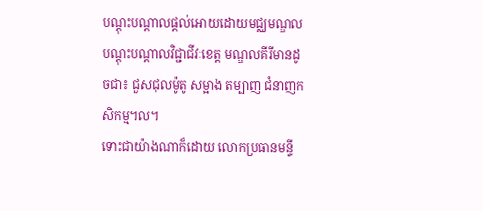បណ្តុះបណ្តាលផ្តល់អោយដោយមជ្ឈមណ្ឌលបណ្តុះបណ្តាលវិជ្ជាជីវៈខេត្ត មណ្ឌលគីរីមានដូចជា៖ ជួសជុលម៉ូតូ សម្អាង តម្បាញ ជំនាញកសិកម្ម។ល។
ទោះជាយ៉ាងណាក៏ដោយ លោកប្រធានមន្ទី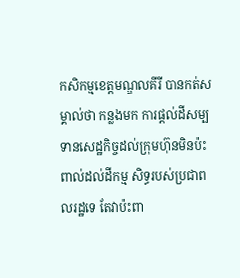កសិកម្មខេត្តមណ្ឌលគីរី បានកត់សម្គាល់ថា កន្លងមក ការផ្តល់ដីសម្បទានសេដ្ឋកិច្ចដល់ក្រុមហ៊ុនមិនប៉ះពាល់ដល់ដីកម្ម សិទ្ធរបស់ប្រជាពលរដ្ឋទេ តែវាប៉ះពា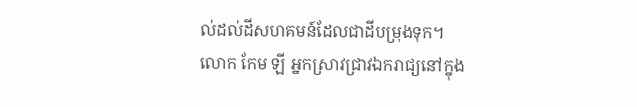ល់ដល់ដីសហគមន៍ដែលជាដីបម្រុងទុក។
លោក កែម ឡី អ្នកស្រាវជ្រាវឯករាជ្យនៅក្នុង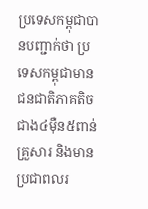ប្រទេសកម្ពុជាបានបញ្ជាក់ថា ប្រទេសកម្ពុជាមានជនជាតិភាគតិចជាង៤ម៉ឺន៥ពាន់គ្រួសារ និងមានប្រជាពលរ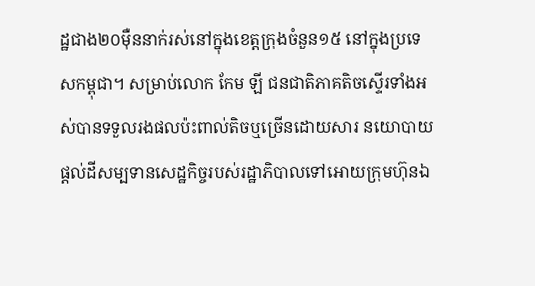ដ្ឋជាង២០ម៉ឺននាក់រស់នៅក្នុងខេត្តក្រុងចំនួន១៥ នៅក្នុងប្រទេសកម្ពុជា។ សម្រាប់លោក កែម ឡី ជនជាតិភាគតិចស្ទើរទាំងអស់បានទទួលរងផលប៉ះពាល់តិចឬច្រើនដោយសារ នយោបាយផ្តល់ដីសម្បទានសេដ្ឋកិច្ចរបស់រដ្ឋាភិបាលទៅអោយក្រុមហ៊ុនឯ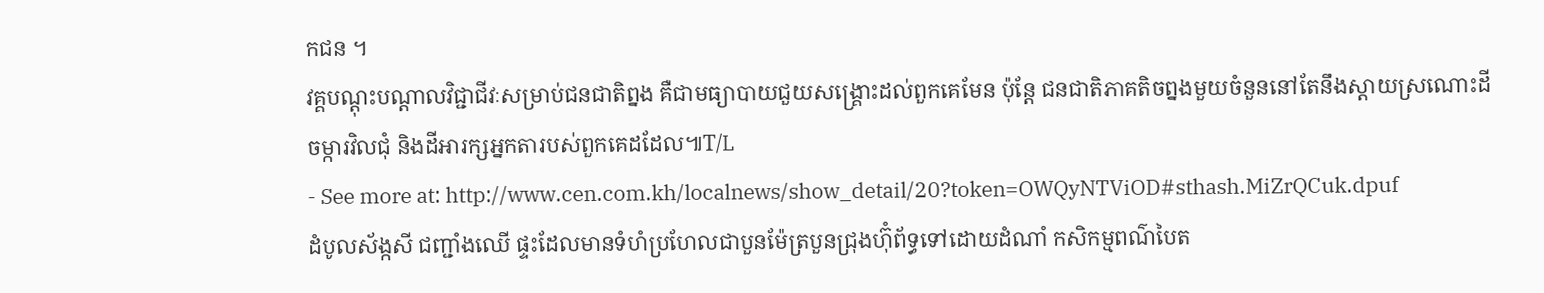កជន ។
វគ្គបណ្តុះបណ្តាលវិជ្ជាជីវៈសម្រាប់ជនជាតិព្នង គឺជាមធ្យាបាយជួយសង្គ្រោះដល់ពួកគេមែន ប៉ុន្តែ ជនជាតិភាគតិចព្នងមួយចំនួននៅតែនឹងស្តាយស្រណោះដីចម្ការវិលជុំ និងដីអារក្សអ្នកតារបស់ពួកគេដដែល៕T/L
- See more at: http://www.cen.com.kh/localnews/show_detail/20?token=OWQyNTViOD#sthash.MiZrQCuk.dpuf
ដំបូលស័ង្កសី ជញ្ជាំងឈើ ផ្ទះដែលមានទំហំប្រហែលជាបួនម៉ែត្របួនជ្រុងហ៊ុំព័ទ្ធទៅដោយដំណាំ កសិកម្មពណ៌បៃត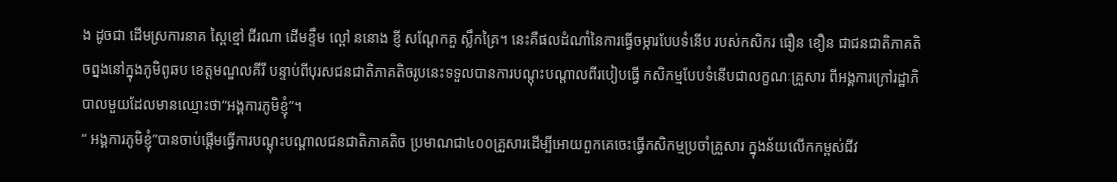ង ដូចជា ដើមស្រការនាគ ស្ពៃខ្មៅ ជីរណា ដើមខ្ទឹម ល្ពៅ ននោង ខ្ញី សណ្តែកគួ ស្លឹកគ្រៃ។ នេះគឺផលដំណាំនៃការធ្វើចម្ការបែបទំនើប របស់កសិករ ធឿន ខឿន ជាជនជាតិភាគតិចព្នងនៅក្នុងភូមិពូឆប ខេត្តមណ្ឌលគីរី បន្ទាប់ពីបុរសជនជាតិភាគតិចរូបនេះទទួលបានការបណ្តុះបណ្តាលពីរបៀបធ្វើ កសិកម្មបែបទំនើបជាលក្ខណៈគ្រួសារ ពីអង្គការក្រៅរដ្ឋាភិបាលមួយដែលមានឈ្មោះថា“អង្គការភូមិខ្ញុំ”។
“ អង្គការភូមិខ្ញុំ”បានចាប់ផ្តើមធ្វើការបណ្តុះបណ្តាលជនជាតិភាគតិច ប្រមាណជា៤០០គ្រួសារដើម្បីអោយពួកគេចេះធ្វើកសិកម្មប្រចាំគ្រួសារ ក្នុងន័យលើកកម្ពស់ជីវ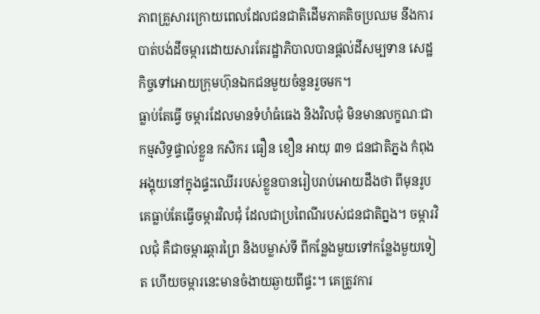ភាពគ្រួសារក្រោយពេលដែលជនជាតិដើមភាគតិចប្រឈម នឹងការបាត់បង់ដីចម្ការដោយសារតែរដ្ឋាភិបាលបានផ្តល់ដីសម្បទាន សេដ្ឋកិច្ចទៅអោយក្រុមហ៊ុនឯកជនមួយចំនួនរួចមក។
ធ្លាប់តែធ្វើ ចម្ការដែលមានទំហំធំធេង និងវិលជុំ មិនមានលក្ខណៈជាកម្មសិទ្ធផ្ទាល់ខ្លួន កសិករ ធឿន ខឿន អាយុ ៣១ ជនជាតិភ្នង កំពុងអង្គុយនៅក្នុងផ្ទះឈើររបស់ខ្លួនបានរៀបរាប់អោយដឹងថា ពីមុនរូបគេធ្លាប់តែធ្វើចម្ការវិលជុំ ដែលជាប្រពៃណីរបស់ជនជាតិព្នង។ ចម្ការវិលជុំ គឺជាចម្ការឆ្ការព្រៃ និងបម្លាស់ទី ពីកន្លែងមួយទៅកន្លែងមួយទៀត ហើយចម្ការនេះមានចំងាយឆ្ងាយពីផ្ទះ។ គេត្រូវការ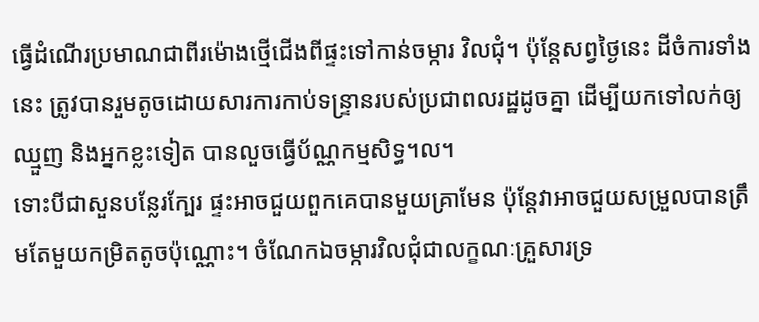ធ្វើដំណើរប្រមាណជាពីរម៉ោងថ្មើជើងពីផ្ទះទៅកាន់ចម្ការ វិលជុំ។ ប៉ុន្តែសព្វថ្ងៃនេះ ដីចំការទាំងនេះ ត្រូវបានរួមតូចដោយសារការកាប់ទន្ទ្រានរបស់ប្រជាពលរដ្ឋដូចគ្នា ដើម្បីយកទៅលក់ឲ្យឈ្មួញ និងអ្នកខ្លះទៀត បានលួចធ្វើប័ណ្ណកម្មសិទ្ធ។ល។
ទោះបីជាសួនបន្លែរក្បែរ ផ្ទះអាចជួយពួកគេបានមួយគ្រាមែន ប៉ុន្តែវាអាចជួយសម្រួលបានត្រឹមតែមួយកម្រិតតូចប៉ុណ្ណោះ។ ចំណែកឯចម្ការវិលជុំជាលក្ខណៈគ្រួសារទ្រ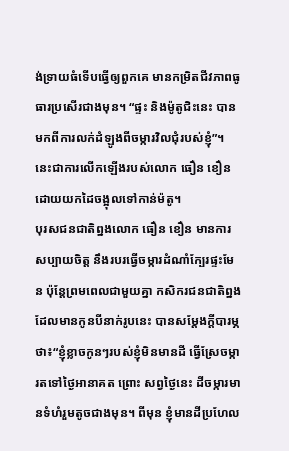ង់ទ្រាយធំទើបធ្វើឲ្យពួកគេ មានកម្រិតជីវភាពធូធារប្រសើរជាងមុន។ “ផ្ទះ និងម៉ូតូជិះនេះ បានមកពីការលក់ដំឡូងពីចម្ការវិលជុំរបស់ខ្ញុំ”។ នេះជាការលើកឡើងរបស់លោក ធឿន ខឿនដោយយកដៃចង្អុលទៅកាន់ម៉តូ។
បុរសជនជាតិព្នងលោក ធឿន ខឿន មានការសប្បាយចិត្ត នឹងរបរធ្វើចម្ការដំណាំក្បែរផ្ទះមែន ប៉ុន្តែព្រមពេលជាមួយគ្នា កសិករជនជាតិព្នងដែលមានកូនបីនាក់រូបនេះ បានសម្តែងក្តីបារម្ភថា៖“ខ្ញុំខ្លាចកូនៗរបស់ខ្ញុំមិនមានដី ធ្វើស្រែចម្ការតទៅថ្ងៃអានាគត ព្រោះ សព្វថ្ងៃនេះ ដីចម្ការមានទំហំរួមតូចជាងមុន។ ពីមុន ខ្ញុំមានដីប្រហែល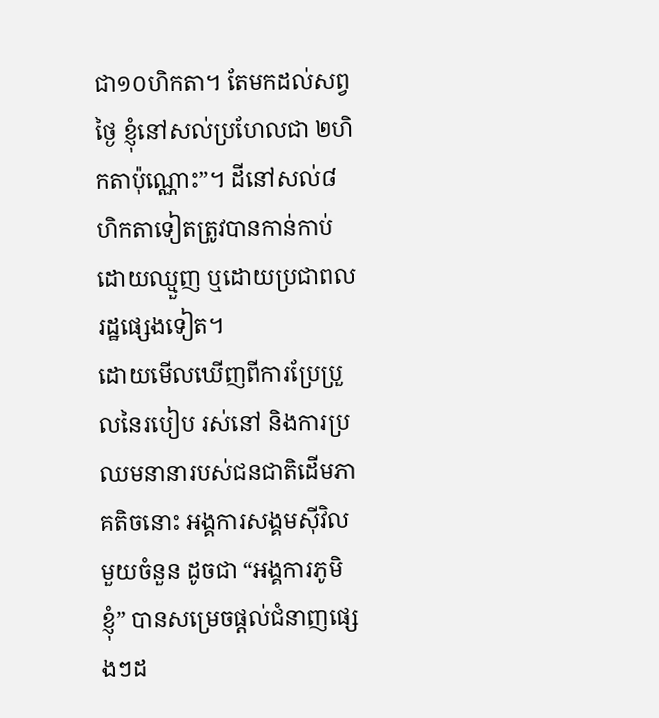ជា១០ហិកតា។ តែមកដល់សព្វថ្ងៃ ខ្ញុំនៅសល់ប្រហែលជា ២ហិកតាប៉ុណ្ណោះ”។ ដីនៅសល់៨ហិកតាទៀតត្រូវបានកាន់កាប់ដោយឈ្មួញ ឬដោយប្រជាពលរដ្ឋផ្សេងទៀត។
ដោយមើលឃើញពីការប្រែប្រួលនៃរបៀប រស់នៅ និងការប្រឈមនានារបស់ជនជាតិដើមភាគតិចនោះ អង្គការសង្គមស៊ីវិលមួយចំនួន ដូចជា “អង្គការភូមិខ្ញុំ” បានសម្រេចផ្តល់ជំនាញផ្សេងៗដ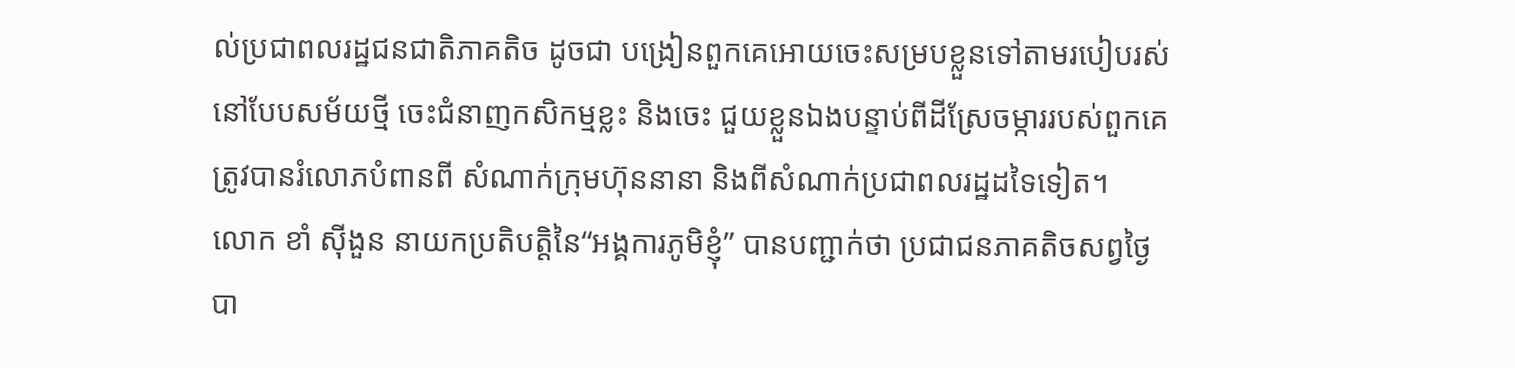ល់ប្រជាពលរដ្ឋជនជាតិភាគតិច ដូចជា បង្រៀនពួកគេអោយចេះសម្របខ្លួនទៅតាមរបៀបរស់នៅបែបសម័យថ្មី ចេះជំនាញកសិកម្មខ្លះ និងចេះ ជួយខ្លួនឯងបន្ទាប់ពីដីស្រែចម្ការរបស់ពួកគេត្រូវបានរំលោភបំពានពី សំណាក់ក្រុមហ៊ុននានា និងពីសំណាក់ប្រជាពលរដ្ឋដទៃទៀត។
លោក ខាំ ស៊ីងួន នាយកប្រតិបត្តិនៃ“អង្គការភូមិខ្ញុំ” បានបញ្ជាក់ថា ប្រជាជនភាគតិចសព្វថ្ងៃ បា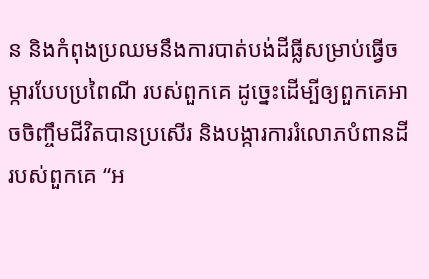ន និងកំពុងប្រឈមនឹងការបាត់បង់ដីធ្លីសម្រាប់ធ្វើចម្ការបែបប្រពៃណី របស់ពួកគេ ដូច្នេះដើម្បីឲ្យពួកគេអាចចិញ្ចឹមជីវិតបានប្រសើរ និងបង្ការការរំលោភបំពានដីរបស់ពួកគេ “អ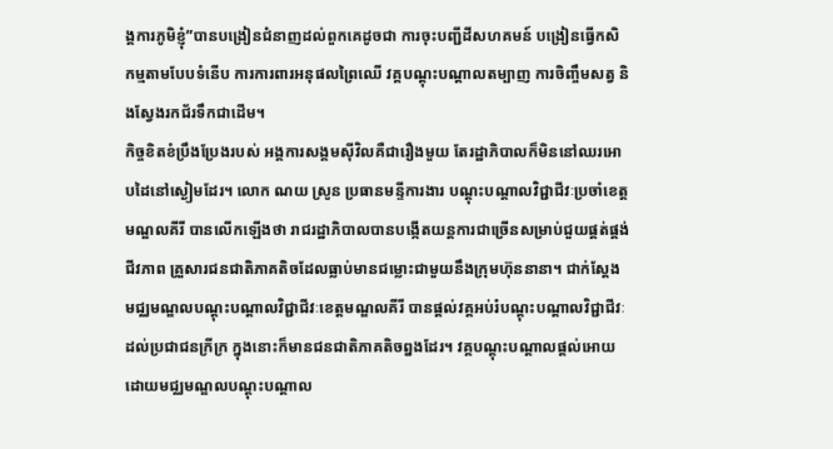ង្គការភូមិខ្ញុំ”បានបង្រៀនជំនាញដល់ពួកគេដូចជា ការចុះបញ្ជីដីសហគមន៍ បង្រៀនធ្វើកសិកម្មតាមបែបទំនើប ការការពារអនុផលព្រៃឈើ វគ្គបណ្តុះបណ្តាលតម្បាញ ការចិញ្ចឹមសត្វ និងស្វែងរកជ័រទឹកជាដើម។
កិច្ចខិតខំប្រឹងប្រែងរបស់ អង្គការសង្គមស៊ីវិលគឺជារឿងមួយ តែរដ្ឋាភិបាលក៏មិននៅឈរអោបដៃនៅស្ងៀមដែរ។ លោក ណយ ស្រូន ប្រធានមន្ទីការងារ បណ្តុះបណ្តាលវិជ្ជាជីវៈប្រចាំខេត្តមណ្ឌលគីរី បានលើកឡើងថា រាជរដ្ឋាភិបាលបានបង្កើតយន្តការជាច្រើនសម្រាប់ជួយផ្គត់ផ្គង់ជីវភាព គ្រួសារជនជាតិភាគតិចដែលធ្លាប់មានជម្លោះជាមួយនឹងក្រុមហ៊ុននានា។ ជាក់ស្តែង មជ្ឈមណ្ឌលបណ្តុះបណ្តាលវិជ្ជាជីវៈខេត្តមណ្ឌលគីរី បានផ្តល់វគ្គអប់រំបណ្តុះបណ្តាលវិជ្ជាជីវៈដល់ប្រជាជនក្រីក្រ ក្នុងនោះក៏មានជនជាតិភាគតិចព្នងដែរ។ វគ្គបណ្តុះបណ្តាលផ្តល់អោយដោយមជ្ឈមណ្ឌលបណ្តុះបណ្តាល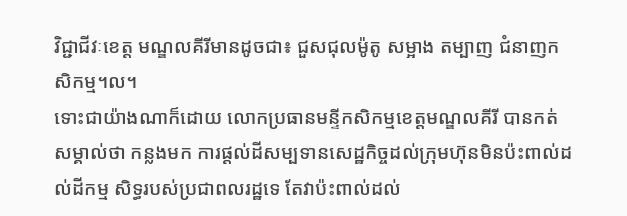វិជ្ជាជីវៈខេត្ត មណ្ឌលគីរីមានដូចជា៖ ជួសជុលម៉ូតូ សម្អាង តម្បាញ ជំនាញកសិកម្ម។ល។
ទោះជាយ៉ាងណាក៏ដោយ លោកប្រធានមន្ទីកសិកម្មខេត្តមណ្ឌលគីរី បានកត់សម្គាល់ថា កន្លងមក ការផ្តល់ដីសម្បទានសេដ្ឋកិច្ចដល់ក្រុមហ៊ុនមិនប៉ះពាល់ដល់ដីកម្ម សិទ្ធរបស់ប្រជាពលរដ្ឋទេ តែវាប៉ះពាល់ដល់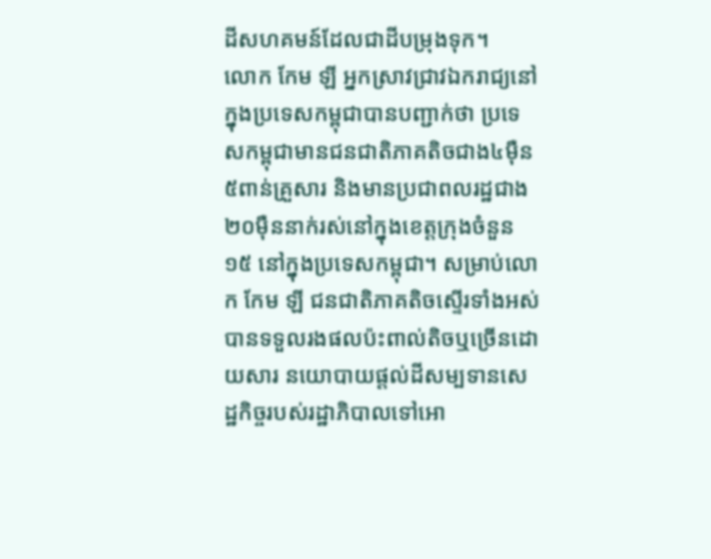ដីសហគមន៍ដែលជាដីបម្រុងទុក។
លោក កែម ឡី អ្នកស្រាវជ្រាវឯករាជ្យនៅក្នុងប្រទេសកម្ពុជាបានបញ្ជាក់ថា ប្រទេសកម្ពុជាមានជនជាតិភាគតិចជាង៤ម៉ឺន៥ពាន់គ្រួសារ និងមានប្រជាពលរដ្ឋជាង២០ម៉ឺននាក់រស់នៅក្នុងខេត្តក្រុងចំនួន១៥ នៅក្នុងប្រទេសកម្ពុជា។ សម្រាប់លោក កែម ឡី ជនជាតិភាគតិចស្ទើរទាំងអស់បានទទួលរងផលប៉ះពាល់តិចឬច្រើនដោយសារ នយោបាយផ្តល់ដីសម្បទានសេដ្ឋកិច្ចរបស់រដ្ឋាភិបាលទៅអោ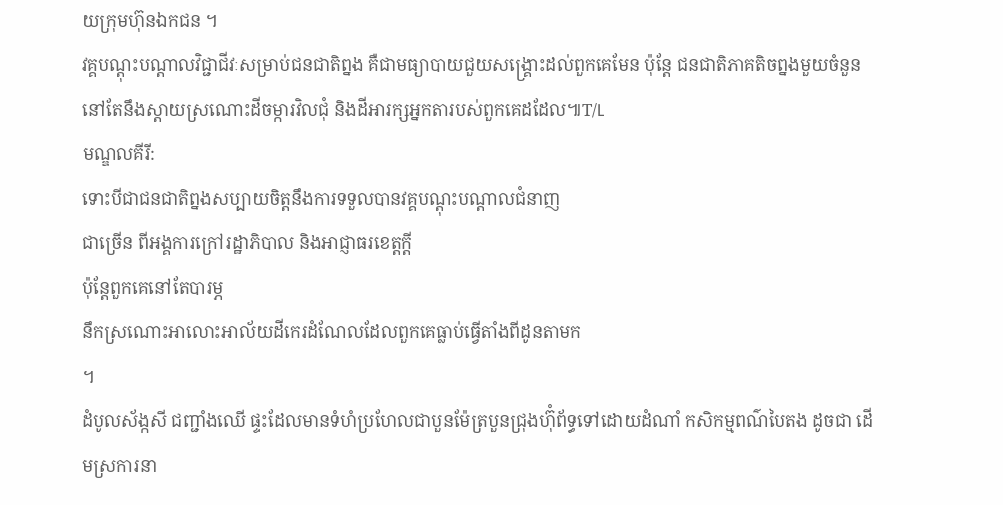យក្រុមហ៊ុនឯកជន ។
វគ្គបណ្តុះបណ្តាលវិជ្ជាជីវៈសម្រាប់ជនជាតិព្នង គឺជាមធ្យាបាយជួយសង្គ្រោះដល់ពួកគេមែន ប៉ុន្តែ ជនជាតិភាគតិចព្នងមួយចំនួននៅតែនឹងស្តាយស្រណោះដីចម្ការវិលជុំ និងដីអារក្សអ្នកតារបស់ពួកគេដដែល៕T/L
មណ្ឌលគីរី:
ទោះបីជាជនជាតិព្នងសប្បាយចិត្តនឹងការទទួលបានវគ្គបណ្តុះបណ្តាលជំនាញ
ជាច្រើន ពីអង្គការក្រៅរដ្ឋាភិបាល និងអាជ្ញាធរខេត្តក្តី
ប៉ុន្តែពួកគេនៅតែបារម្ភ
នឹកស្រណោះអាលោះអាល័យដីកេរដំណែលដែលពួកគេធ្លាប់ធ្វើតាំងពីដូនតាមក
។
ដំបូលស័ង្កសី ជញ្ជាំងឈើ ផ្ទះដែលមានទំហំប្រហែលជាបួនម៉ែត្របួនជ្រុងហ៊ុំព័ទ្ធទៅដោយដំណាំ កសិកម្មពណ៌បៃតង ដូចជា ដើមស្រការនា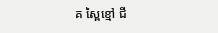គ ស្ពៃខ្មៅ ជី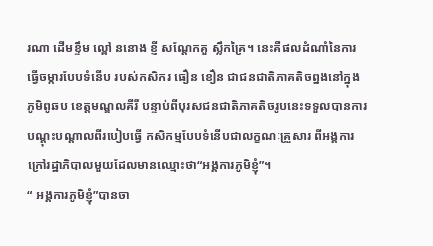រណា ដើមខ្ទឹម ល្ពៅ ននោង ខ្ញី សណ្តែកគួ ស្លឹកគ្រៃ។ នេះគឺផលដំណាំនៃការធ្វើចម្ការបែបទំនើប របស់កសិករ ធឿន ខឿន ជាជនជាតិភាគតិចព្នងនៅក្នុងភូមិពូឆប ខេត្តមណ្ឌលគីរី បន្ទាប់ពីបុរសជនជាតិភាគតិចរូបនេះទទួលបានការបណ្តុះបណ្តាលពីរបៀបធ្វើ កសិកម្មបែបទំនើបជាលក្ខណៈគ្រួសារ ពីអង្គការក្រៅរដ្ឋាភិបាលមួយដែលមានឈ្មោះថា“អង្គការភូមិខ្ញុំ”។
“ អង្គការភូមិខ្ញុំ”បានចា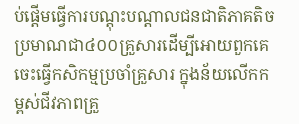ប់ផ្តើមធ្វើការបណ្តុះបណ្តាលជនជាតិភាគតិច ប្រមាណជា៤០០គ្រួសារដើម្បីអោយពួកគេចេះធ្វើកសិកម្មប្រចាំគ្រួសារ ក្នុងន័យលើកកម្ពស់ជីវភាពគ្រួ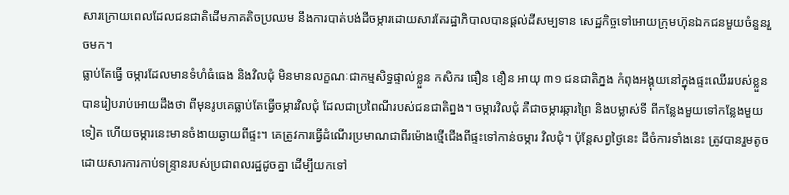សារក្រោយពេលដែលជនជាតិដើមភាគតិចប្រឈម នឹងការបាត់បង់ដីចម្ការដោយសារតែរដ្ឋាភិបាលបានផ្តល់ដីសម្បទាន សេដ្ឋកិច្ចទៅអោយក្រុមហ៊ុនឯកជនមួយចំនួនរួចមក។
ធ្លាប់តែធ្វើ ចម្ការដែលមានទំហំធំធេង និងវិលជុំ មិនមានលក្ខណៈជាកម្មសិទ្ធផ្ទាល់ខ្លួន កសិករ ធឿន ខឿន អាយុ ៣១ ជនជាតិភ្នង កំពុងអង្គុយនៅក្នុងផ្ទះឈើររបស់ខ្លួនបានរៀបរាប់អោយដឹងថា ពីមុនរូបគេធ្លាប់តែធ្វើចម្ការវិលជុំ ដែលជាប្រពៃណីរបស់ជនជាតិព្នង។ ចម្ការវិលជុំ គឺជាចម្ការឆ្ការព្រៃ និងបម្លាស់ទី ពីកន្លែងមួយទៅកន្លែងមួយទៀត ហើយចម្ការនេះមានចំងាយឆ្ងាយពីផ្ទះ។ គេត្រូវការធ្វើដំណើរប្រមាណជាពីរម៉ោងថ្មើជើងពីផ្ទះទៅកាន់ចម្ការ វិលជុំ។ ប៉ុន្តែសព្វថ្ងៃនេះ ដីចំការទាំងនេះ ត្រូវបានរួមតូចដោយសារការកាប់ទន្ទ្រានរបស់ប្រជាពលរដ្ឋដូចគ្នា ដើម្បីយកទៅ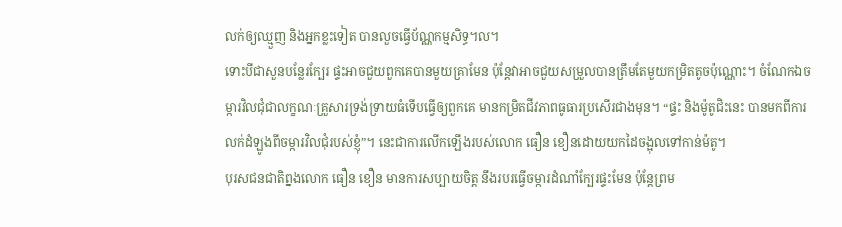លក់ឲ្យឈ្មួញ និងអ្នកខ្លះទៀត បានលួចធ្វើប័ណ្ណកម្មសិទ្ធ។ល។
ទោះបីជាសួនបន្លែរក្បែរ ផ្ទះអាចជួយពួកគេបានមួយគ្រាមែន ប៉ុន្តែវាអាចជួយសម្រួលបានត្រឹមតែមួយកម្រិតតូចប៉ុណ្ណោះ។ ចំណែកឯចម្ការវិលជុំជាលក្ខណៈគ្រួសារទ្រង់ទ្រាយធំទើបធ្វើឲ្យពួកគេ មានកម្រិតជីវភាពធូធារប្រសើរជាងមុន។ “ផ្ទះ និងម៉ូតូជិះនេះ បានមកពីការលក់ដំឡូងពីចម្ការវិលជុំរបស់ខ្ញុំ”។ នេះជាការលើកឡើងរបស់លោក ធឿន ខឿនដោយយកដៃចង្អុលទៅកាន់ម៉តូ។
បុរសជនជាតិព្នងលោក ធឿន ខឿន មានការសប្បាយចិត្ត នឹងរបរធ្វើចម្ការដំណាំក្បែរផ្ទះមែន ប៉ុន្តែព្រម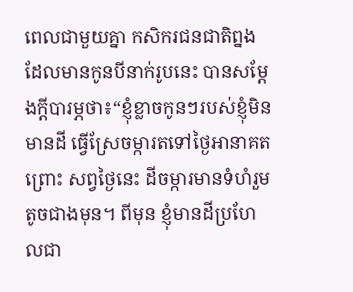ពេលជាមួយគ្នា កសិករជនជាតិព្នងដែលមានកូនបីនាក់រូបនេះ បានសម្តែងក្តីបារម្ភថា៖“ខ្ញុំខ្លាចកូនៗរបស់ខ្ញុំមិនមានដី ធ្វើស្រែចម្ការតទៅថ្ងៃអានាគត ព្រោះ សព្វថ្ងៃនេះ ដីចម្ការមានទំហំរួមតូចជាងមុន។ ពីមុន ខ្ញុំមានដីប្រហែលជា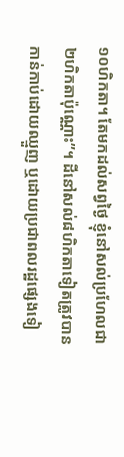១០ហិកតា។ តែមកដល់សព្វថ្ងៃ ខ្ញុំនៅសល់ប្រហែលជា ២ហិកតាប៉ុណ្ណោះ”។ ដីនៅសល់៨ហិកតាទៀតត្រូវបានកាន់កាប់ដោយឈ្មួញ ឬដោយប្រជាពលរដ្ឋផ្សេងទៀ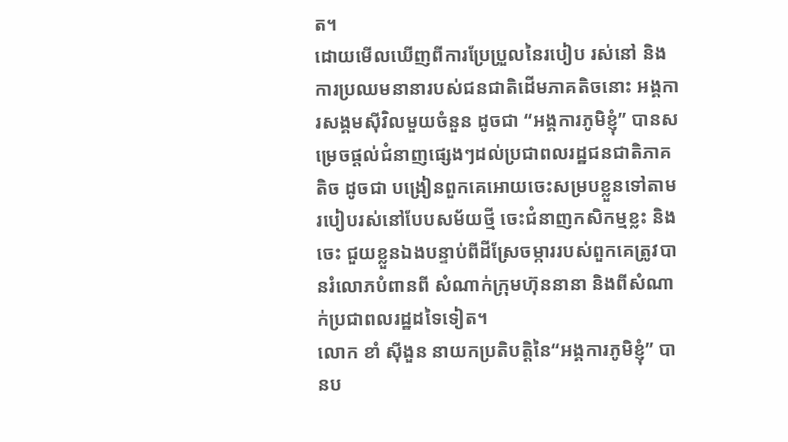ត។
ដោយមើលឃើញពីការប្រែប្រួលនៃរបៀប រស់នៅ និងការប្រឈមនានារបស់ជនជាតិដើមភាគតិចនោះ អង្គការសង្គមស៊ីវិលមួយចំនួន ដូចជា “អង្គការភូមិខ្ញុំ” បានសម្រេចផ្តល់ជំនាញផ្សេងៗដល់ប្រជាពលរដ្ឋជនជាតិភាគតិច ដូចជា បង្រៀនពួកគេអោយចេះសម្របខ្លួនទៅតាមរបៀបរស់នៅបែបសម័យថ្មី ចេះជំនាញកសិកម្មខ្លះ និងចេះ ជួយខ្លួនឯងបន្ទាប់ពីដីស្រែចម្ការរបស់ពួកគេត្រូវបានរំលោភបំពានពី សំណាក់ក្រុមហ៊ុននានា និងពីសំណាក់ប្រជាពលរដ្ឋដទៃទៀត។
លោក ខាំ ស៊ីងួន នាយកប្រតិបត្តិនៃ“អង្គការភូមិខ្ញុំ” បានប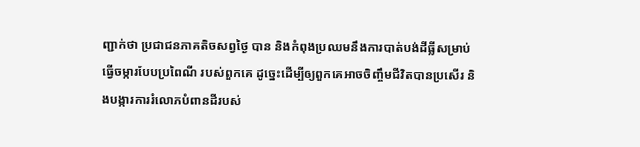ញ្ជាក់ថា ប្រជាជនភាគតិចសព្វថ្ងៃ បាន និងកំពុងប្រឈមនឹងការបាត់បង់ដីធ្លីសម្រាប់ធ្វើចម្ការបែបប្រពៃណី របស់ពួកគេ ដូច្នេះដើម្បីឲ្យពួកគេអាចចិញ្ចឹមជីវិតបានប្រសើរ និងបង្ការការរំលោភបំពានដីរបស់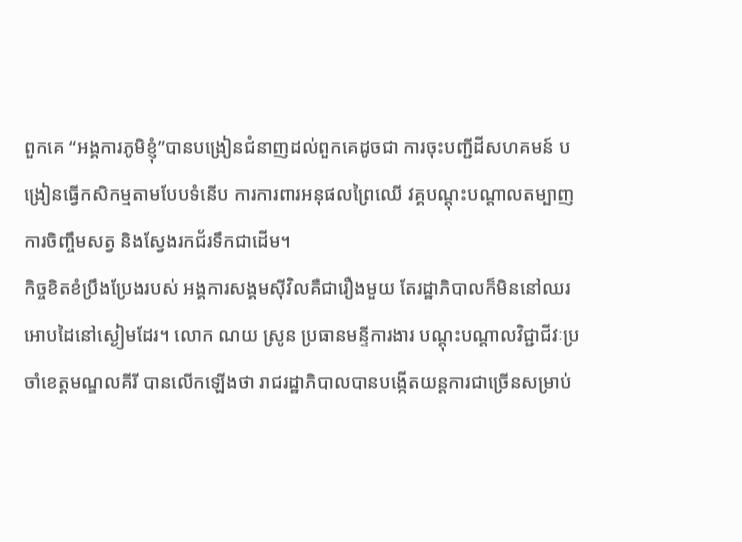ពួកគេ “អង្គការភូមិខ្ញុំ”បានបង្រៀនជំនាញដល់ពួកគេដូចជា ការចុះបញ្ជីដីសហគមន៍ បង្រៀនធ្វើកសិកម្មតាមបែបទំនើប ការការពារអនុផលព្រៃឈើ វគ្គបណ្តុះបណ្តាលតម្បាញ ការចិញ្ចឹមសត្វ និងស្វែងរកជ័រទឹកជាដើម។
កិច្ចខិតខំប្រឹងប្រែងរបស់ អង្គការសង្គមស៊ីវិលគឺជារឿងមួយ តែរដ្ឋាភិបាលក៏មិននៅឈរអោបដៃនៅស្ងៀមដែរ។ លោក ណយ ស្រូន ប្រធានមន្ទីការងារ បណ្តុះបណ្តាលវិជ្ជាជីវៈប្រចាំខេត្តមណ្ឌលគីរី បានលើកឡើងថា រាជរដ្ឋាភិបាលបានបង្កើតយន្តការជាច្រើនសម្រាប់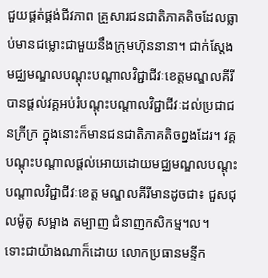ជួយផ្គត់ផ្គង់ជីវភាព គ្រួសារជនជាតិភាគតិចដែលធ្លាប់មានជម្លោះជាមួយនឹងក្រុមហ៊ុននានា។ ជាក់ស្តែង មជ្ឈមណ្ឌលបណ្តុះបណ្តាលវិជ្ជាជីវៈខេត្តមណ្ឌលគីរី បានផ្តល់វគ្គអប់រំបណ្តុះបណ្តាលវិជ្ជាជីវៈដល់ប្រជាជនក្រីក្រ ក្នុងនោះក៏មានជនជាតិភាគតិចព្នងដែរ។ វគ្គបណ្តុះបណ្តាលផ្តល់អោយដោយមជ្ឈមណ្ឌលបណ្តុះបណ្តាលវិជ្ជាជីវៈខេត្ត មណ្ឌលគីរីមានដូចជា៖ ជួសជុលម៉ូតូ សម្អាង តម្បាញ ជំនាញកសិកម្ម។ល។
ទោះជាយ៉ាងណាក៏ដោយ លោកប្រធានមន្ទីក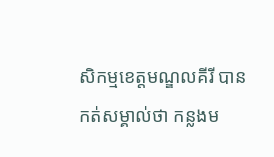សិកម្មខេត្តមណ្ឌលគីរី បានកត់សម្គាល់ថា កន្លងម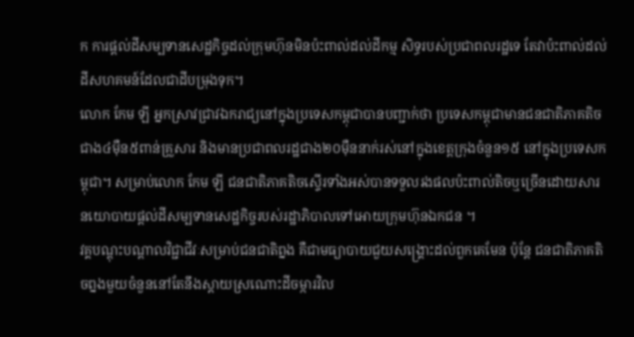ក ការផ្តល់ដីសម្បទានសេដ្ឋកិច្ចដល់ក្រុមហ៊ុនមិនប៉ះពាល់ដល់ដីកម្ម សិទ្ធរបស់ប្រជាពលរដ្ឋទេ តែវាប៉ះពាល់ដល់ដីសហគមន៍ដែលជាដីបម្រុងទុក។
លោក កែម ឡី អ្នកស្រាវជ្រាវឯករាជ្យនៅក្នុងប្រទេសកម្ពុជាបានបញ្ជាក់ថា ប្រទេសកម្ពុជាមានជនជាតិភាគតិចជាង៤ម៉ឺន៥ពាន់គ្រួសារ និងមានប្រជាពលរដ្ឋជាង២០ម៉ឺននាក់រស់នៅក្នុងខេត្តក្រុងចំនួន១៥ នៅក្នុងប្រទេសកម្ពុជា។ សម្រាប់លោក កែម ឡី ជនជាតិភាគតិចស្ទើរទាំងអស់បានទទួលរងផលប៉ះពាល់តិចឬច្រើនដោយសារ នយោបាយផ្តល់ដីសម្បទានសេដ្ឋកិច្ចរបស់រដ្ឋាភិបាលទៅអោយក្រុមហ៊ុនឯកជន ។
វគ្គបណ្តុះបណ្តាលវិជ្ជាជីវៈសម្រាប់ជនជាតិព្នង គឺជាមធ្យាបាយជួយសង្គ្រោះដល់ពួកគេមែន ប៉ុន្តែ ជនជាតិភាគតិចព្នងមួយចំនួននៅតែនឹងស្តាយស្រណោះដីចម្ការវិល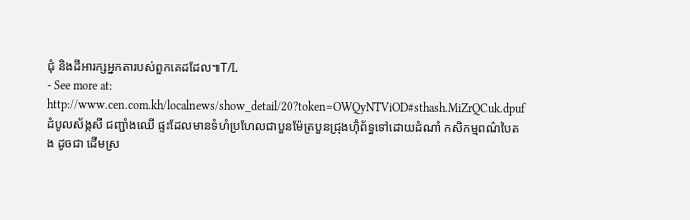ជុំ និងដីអារក្សអ្នកតារបស់ពួកគេដដែល៕T/L
- See more at: http://www.cen.com.kh/localnews/show_detail/20?token=OWQyNTViOD#sthash.MiZrQCuk.dpuf
ដំបូលស័ង្កសី ជញ្ជាំងឈើ ផ្ទះដែលមានទំហំប្រហែលជាបួនម៉ែត្របួនជ្រុងហ៊ុំព័ទ្ធទៅដោយដំណាំ កសិកម្មពណ៌បៃតង ដូចជា ដើមស្រ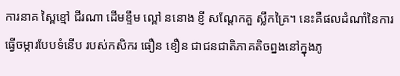ការនាគ ស្ពៃខ្មៅ ជីរណា ដើមខ្ទឹម ល្ពៅ ននោង ខ្ញី សណ្តែកគួ ស្លឹកគ្រៃ។ នេះគឺផលដំណាំនៃការធ្វើចម្ការបែបទំនើប របស់កសិករ ធឿន ខឿន ជាជនជាតិភាគតិចព្នងនៅក្នុងភូ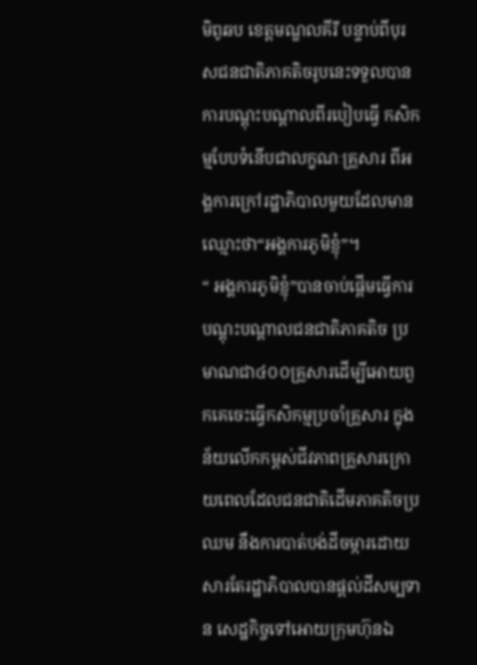មិពូឆប ខេត្តមណ្ឌលគីរី បន្ទាប់ពីបុរសជនជាតិភាគតិចរូបនេះទទួលបានការបណ្តុះបណ្តាលពីរបៀបធ្វើ កសិកម្មបែបទំនើបជាលក្ខណៈគ្រួសារ ពីអង្គការក្រៅរដ្ឋាភិបាលមួយដែលមានឈ្មោះថា“អង្គការភូមិខ្ញុំ”។
“ អង្គការភូមិខ្ញុំ”បានចាប់ផ្តើមធ្វើការបណ្តុះបណ្តាលជនជាតិភាគតិច ប្រមាណជា៤០០គ្រួសារដើម្បីអោយពួកគេចេះធ្វើកសិកម្មប្រចាំគ្រួសារ ក្នុងន័យលើកកម្ពស់ជីវភាពគ្រួសារក្រោយពេលដែលជនជាតិដើមភាគតិចប្រឈម នឹងការបាត់បង់ដីចម្ការដោយសារតែរដ្ឋាភិបាលបានផ្តល់ដីសម្បទាន សេដ្ឋកិច្ចទៅអោយក្រុមហ៊ុនឯ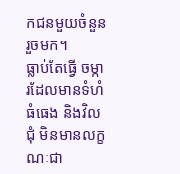កជនមួយចំនួនរួចមក។
ធ្លាប់តែធ្វើ ចម្ការដែលមានទំហំធំធេង និងវិលជុំ មិនមានលក្ខណៈជា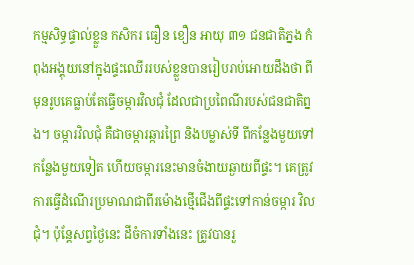កម្មសិទ្ធផ្ទាល់ខ្លួន កសិករ ធឿន ខឿន អាយុ ៣១ ជនជាតិភ្នង កំពុងអង្គុយនៅក្នុងផ្ទះឈើររបស់ខ្លួនបានរៀបរាប់អោយដឹងថា ពីមុនរូបគេធ្លាប់តែធ្វើចម្ការវិលជុំ ដែលជាប្រពៃណីរបស់ជនជាតិព្នង។ ចម្ការវិលជុំ គឺជាចម្ការឆ្ការព្រៃ និងបម្លាស់ទី ពីកន្លែងមួយទៅកន្លែងមួយទៀត ហើយចម្ការនេះមានចំងាយឆ្ងាយពីផ្ទះ។ គេត្រូវការធ្វើដំណើរប្រមាណជាពីរម៉ោងថ្មើជើងពីផ្ទះទៅកាន់ចម្ការ វិលជុំ។ ប៉ុន្តែសព្វថ្ងៃនេះ ដីចំការទាំងនេះ ត្រូវបានរួ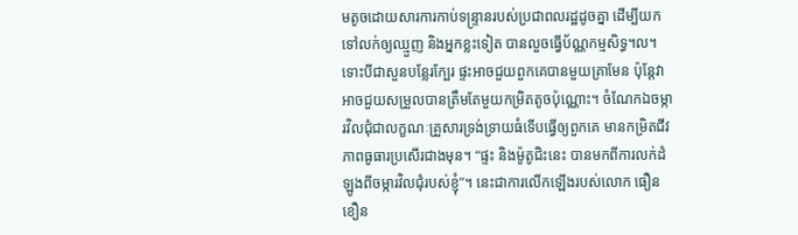មតូចដោយសារការកាប់ទន្ទ្រានរបស់ប្រជាពលរដ្ឋដូចគ្នា ដើម្បីយកទៅលក់ឲ្យឈ្មួញ និងអ្នកខ្លះទៀត បានលួចធ្វើប័ណ្ណកម្មសិទ្ធ។ល។
ទោះបីជាសួនបន្លែរក្បែរ ផ្ទះអាចជួយពួកគេបានមួយគ្រាមែន ប៉ុន្តែវាអាចជួយសម្រួលបានត្រឹមតែមួយកម្រិតតូចប៉ុណ្ណោះ។ ចំណែកឯចម្ការវិលជុំជាលក្ខណៈគ្រួសារទ្រង់ទ្រាយធំទើបធ្វើឲ្យពួកគេ មានកម្រិតជីវភាពធូធារប្រសើរជាងមុន។ “ផ្ទះ និងម៉ូតូជិះនេះ បានមកពីការលក់ដំឡូងពីចម្ការវិលជុំរបស់ខ្ញុំ”។ នេះជាការលើកឡើងរបស់លោក ធឿន ខឿន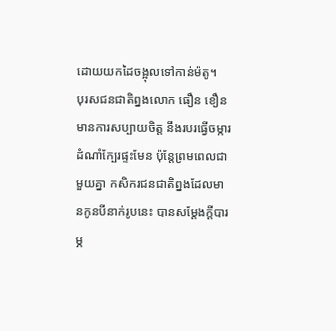ដោយយកដៃចង្អុលទៅកាន់ម៉តូ។
បុរសជនជាតិព្នងលោក ធឿន ខឿន មានការសប្បាយចិត្ត នឹងរបរធ្វើចម្ការដំណាំក្បែរផ្ទះមែន ប៉ុន្តែព្រមពេលជាមួយគ្នា កសិករជនជាតិព្នងដែលមានកូនបីនាក់រូបនេះ បានសម្តែងក្តីបារម្ភ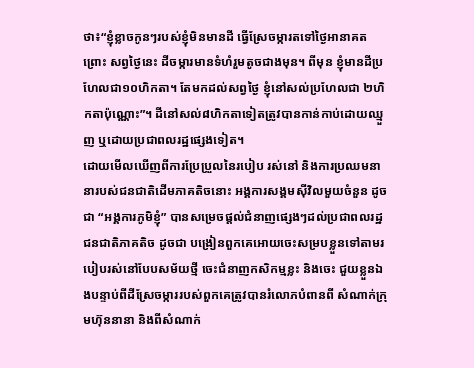ថា៖“ខ្ញុំខ្លាចកូនៗរបស់ខ្ញុំមិនមានដី ធ្វើស្រែចម្ការតទៅថ្ងៃអានាគត ព្រោះ សព្វថ្ងៃនេះ ដីចម្ការមានទំហំរួមតូចជាងមុន។ ពីមុន ខ្ញុំមានដីប្រហែលជា១០ហិកតា។ តែមកដល់សព្វថ្ងៃ ខ្ញុំនៅសល់ប្រហែលជា ២ហិកតាប៉ុណ្ណោះ”។ ដីនៅសល់៨ហិកតាទៀតត្រូវបានកាន់កាប់ដោយឈ្មួញ ឬដោយប្រជាពលរដ្ឋផ្សេងទៀត។
ដោយមើលឃើញពីការប្រែប្រួលនៃរបៀប រស់នៅ និងការប្រឈមនានារបស់ជនជាតិដើមភាគតិចនោះ អង្គការសង្គមស៊ីវិលមួយចំនួន ដូចជា “អង្គការភូមិខ្ញុំ” បានសម្រេចផ្តល់ជំនាញផ្សេងៗដល់ប្រជាពលរដ្ឋជនជាតិភាគតិច ដូចជា បង្រៀនពួកគេអោយចេះសម្របខ្លួនទៅតាមរបៀបរស់នៅបែបសម័យថ្មី ចេះជំនាញកសិកម្មខ្លះ និងចេះ ជួយខ្លួនឯងបន្ទាប់ពីដីស្រែចម្ការរបស់ពួកគេត្រូវបានរំលោភបំពានពី សំណាក់ក្រុមហ៊ុននានា និងពីសំណាក់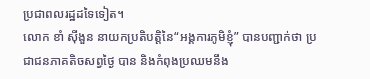ប្រជាពលរដ្ឋដទៃទៀត។
លោក ខាំ ស៊ីងួន នាយកប្រតិបត្តិនៃ“អង្គការភូមិខ្ញុំ” បានបញ្ជាក់ថា ប្រជាជនភាគតិចសព្វថ្ងៃ បាន និងកំពុងប្រឈមនឹង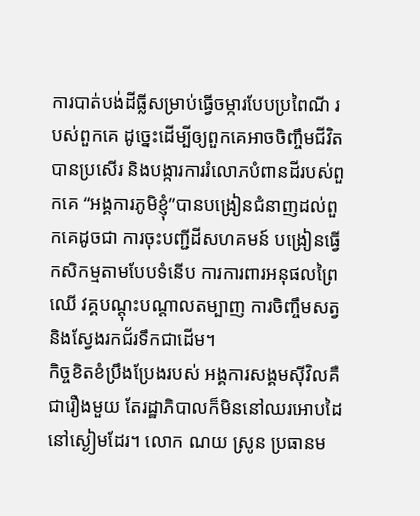ការបាត់បង់ដីធ្លីសម្រាប់ធ្វើចម្ការបែបប្រពៃណី របស់ពួកគេ ដូច្នេះដើម្បីឲ្យពួកគេអាចចិញ្ចឹមជីវិតបានប្រសើរ និងបង្ការការរំលោភបំពានដីរបស់ពួកគេ “អង្គការភូមិខ្ញុំ”បានបង្រៀនជំនាញដល់ពួកគេដូចជា ការចុះបញ្ជីដីសហគមន៍ បង្រៀនធ្វើកសិកម្មតាមបែបទំនើប ការការពារអនុផលព្រៃឈើ វគ្គបណ្តុះបណ្តាលតម្បាញ ការចិញ្ចឹមសត្វ និងស្វែងរកជ័រទឹកជាដើម។
កិច្ចខិតខំប្រឹងប្រែងរបស់ អង្គការសង្គមស៊ីវិលគឺជារឿងមួយ តែរដ្ឋាភិបាលក៏មិននៅឈរអោបដៃនៅស្ងៀមដែរ។ លោក ណយ ស្រូន ប្រធានម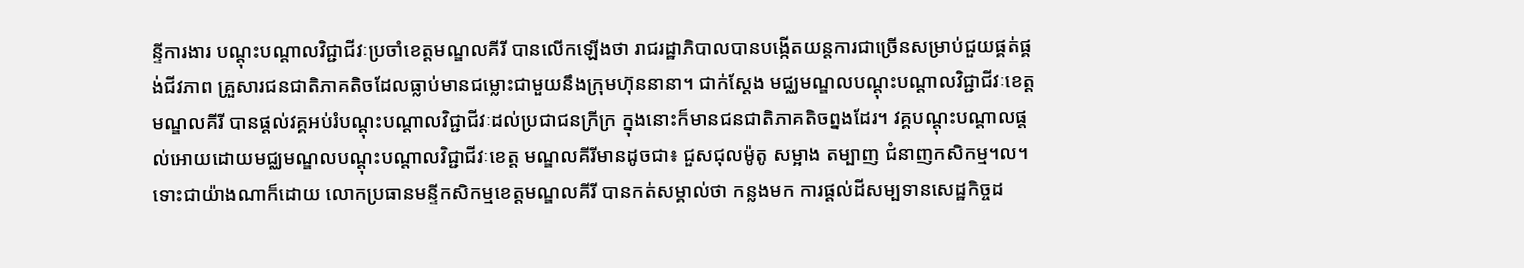ន្ទីការងារ បណ្តុះបណ្តាលវិជ្ជាជីវៈប្រចាំខេត្តមណ្ឌលគីរី បានលើកឡើងថា រាជរដ្ឋាភិបាលបានបង្កើតយន្តការជាច្រើនសម្រាប់ជួយផ្គត់ផ្គង់ជីវភាព គ្រួសារជនជាតិភាគតិចដែលធ្លាប់មានជម្លោះជាមួយនឹងក្រុមហ៊ុននានា។ ជាក់ស្តែង មជ្ឈមណ្ឌលបណ្តុះបណ្តាលវិជ្ជាជីវៈខេត្តមណ្ឌលគីរី បានផ្តល់វគ្គអប់រំបណ្តុះបណ្តាលវិជ្ជាជីវៈដល់ប្រជាជនក្រីក្រ ក្នុងនោះក៏មានជនជាតិភាគតិចព្នងដែរ។ វគ្គបណ្តុះបណ្តាលផ្តល់អោយដោយមជ្ឈមណ្ឌលបណ្តុះបណ្តាលវិជ្ជាជីវៈខេត្ត មណ្ឌលគីរីមានដូចជា៖ ជួសជុលម៉ូតូ សម្អាង តម្បាញ ជំនាញកសិកម្ម។ល។
ទោះជាយ៉ាងណាក៏ដោយ លោកប្រធានមន្ទីកសិកម្មខេត្តមណ្ឌលគីរី បានកត់សម្គាល់ថា កន្លងមក ការផ្តល់ដីសម្បទានសេដ្ឋកិច្ចដ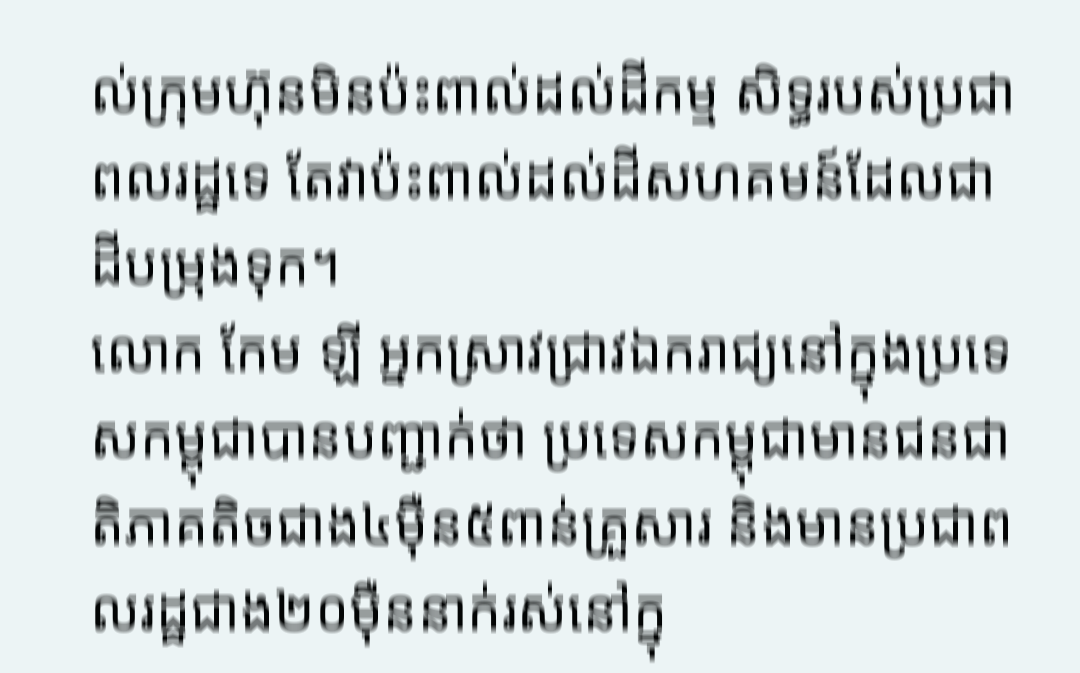ល់ក្រុមហ៊ុនមិនប៉ះពាល់ដល់ដីកម្ម សិទ្ធរបស់ប្រជាពលរដ្ឋទេ តែវាប៉ះពាល់ដល់ដីសហគមន៍ដែលជាដីបម្រុងទុក។
លោក កែម ឡី អ្នកស្រាវជ្រាវឯករាជ្យនៅក្នុងប្រទេសកម្ពុជាបានបញ្ជាក់ថា ប្រទេសកម្ពុជាមានជនជាតិភាគតិចជាង៤ម៉ឺន៥ពាន់គ្រួសារ និងមានប្រជាពលរដ្ឋជាង២០ម៉ឺននាក់រស់នៅក្នុ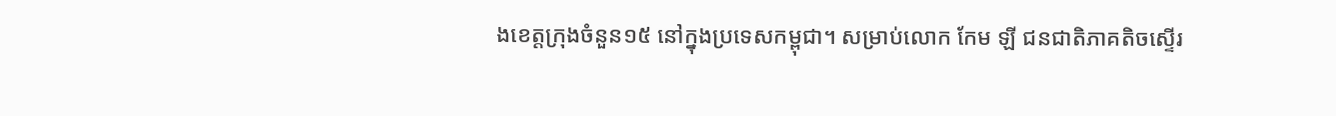ងខេត្តក្រុងចំនួន១៥ នៅក្នុងប្រទេសកម្ពុជា។ សម្រាប់លោក កែម ឡី ជនជាតិភាគតិចស្ទើរ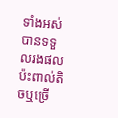ទាំងអស់បានទទួលរងផលប៉ះពាល់តិចឬច្រើ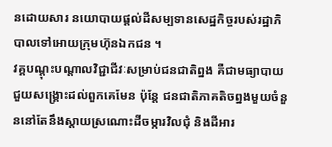នដោយសារ នយោបាយផ្តល់ដីសម្បទានសេដ្ឋកិច្ចរបស់រដ្ឋាភិបាលទៅអោយក្រុមហ៊ុនឯកជន ។
វគ្គបណ្តុះបណ្តាលវិជ្ជាជីវៈសម្រាប់ជនជាតិព្នង គឺជាមធ្យាបាយជួយសង្គ្រោះដល់ពួកគេមែន ប៉ុន្តែ ជនជាតិភាគតិចព្នងមួយចំនួននៅតែនឹងស្តាយស្រណោះដីចម្ការវិលជុំ និងដីអារ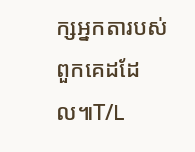ក្សអ្នកតារបស់ពួកគេដដែល៕T/L